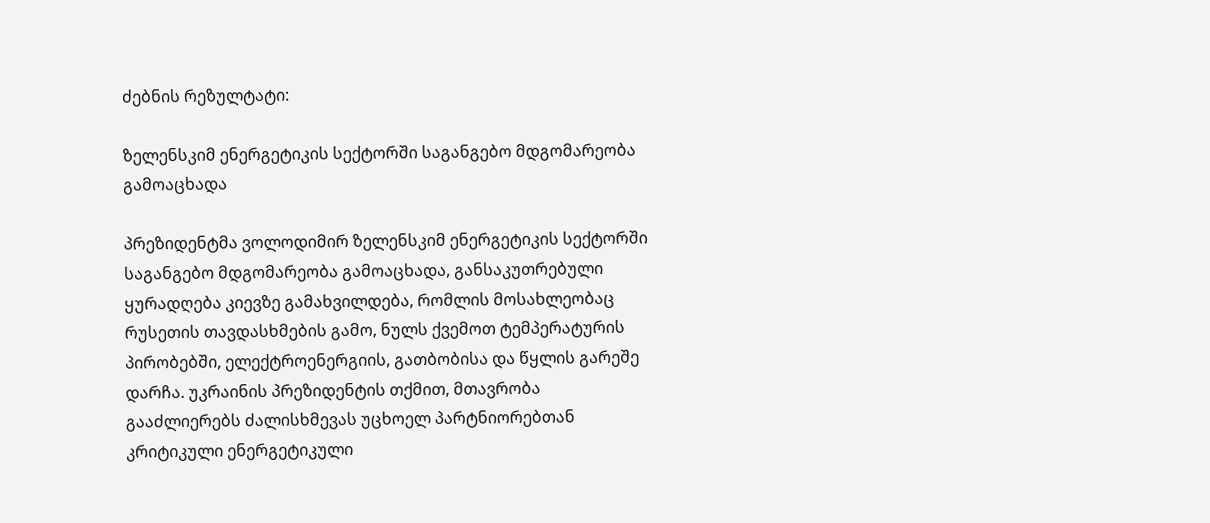ძებნის რეზულტატი:

ზელენსკიმ ენერგეტიკის სექტორში საგანგებო მდგომარეობა გამოაცხადა

პრეზიდენტმა ვოლოდიმირ ზელენსკიმ ენერგეტიკის სექტორში საგანგებო მდგომარეობა გამოაცხადა, განსაკუთრებული ყურადღება კიევზე გამახვილდება, რომლის მოსახლეობაც რუსეთის თავდასხმების გამო, ნულს ქვემოთ ტემპერატურის პირობებში, ელექტროენერგიის, გათბობისა და წყლის გარეშე დარჩა. უკრაინის პრეზიდენტის თქმით, მთავრობა გააძლიერებს ძალისხმევას უცხოელ პარტნიორებთან კრიტიკული ენერგეტიკული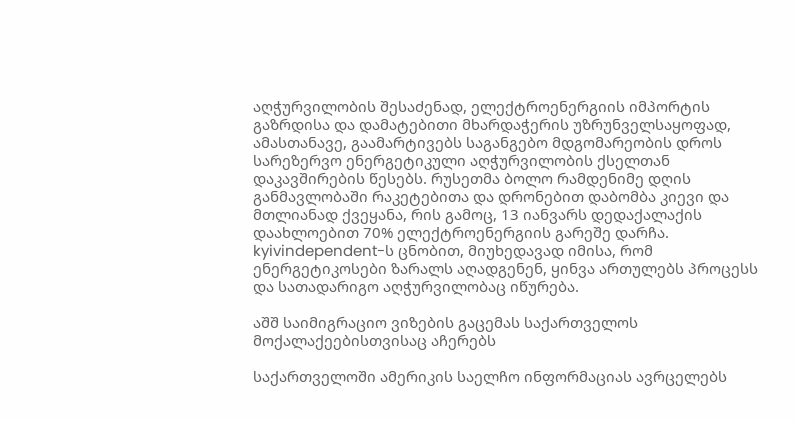აღჭურვილობის შესაძენად, ელექტროენერგიის იმპორტის გაზრდისა და დამატებითი მხარდაჭერის უზრუნველსაყოფად, ამასთანავე, გაამარტივებს საგანგებო მდგომარეობის დროს სარეზერვო ენერგეტიკული აღჭურვილობის ქსელთან დაკავშირების წესებს. რუსეთმა ბოლო რამდენიმე დღის განმავლობაში რაკეტებითა და დრონებით დაბომბა კიევი და მთლიანად ქვეყანა, რის გამოც, 13 იანვარს დედაქალაქის დაახლოებით 70% ელექტროენერგიის გარეშე დარჩა. kyivindependent-ს ცნობით, მიუხედავად იმისა, რომ ენერგეტიკოსები ზარალს აღადგენენ, ყინვა ართულებს პროცესს და სათადარიგო აღჭურვილობაც იწურება.

აშშ საიმიგრაციო ვიზების გაცემას საქართველოს მოქალაქეებისთვისაც აჩერებს

საქართველოში ამერიკის საელჩო ინფორმაციას ავრცელებს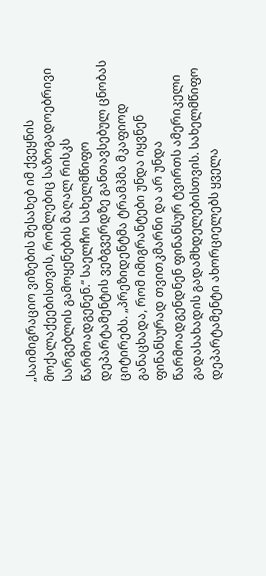„საიმიგრაციო ვიზების შესახებ იმ ქვეყნის მოქალაქეებისთვის, რომლებიც საზოგადოებრივი სარგებლის გამოყენების მაღალ რისკს წარმოადგენენ.“ საელჩო სახელმწიფო დეპარტამენტის ვებგვერდზე განთავსებულ ცნობას ციტირებს. „პრეზიდენტმა ტრამპმა მკაფიოდ განაცხადა, რომ იმიგრანტები უნდა იყვნენ ფინანსურად თვითკმარნი და არ უნდა წარმოადგენდნენ ფინანსურ ტვირთს ამერიკელი გადასახადის გადამხდელებისთვის. სახელმწიფო დეპარტამენტი ახორციელებს ყველა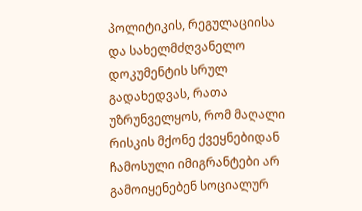პოლიტიკის, რეგულაციისა და სახელმძღვანელო დოკუმენტის სრულ გადახედვას, რათა უზრუნველყოს, რომ მაღალი რისკის მქონე ქვეყნებიდან ჩამოსული იმიგრანტები არ გამოიყენებენ სოციალურ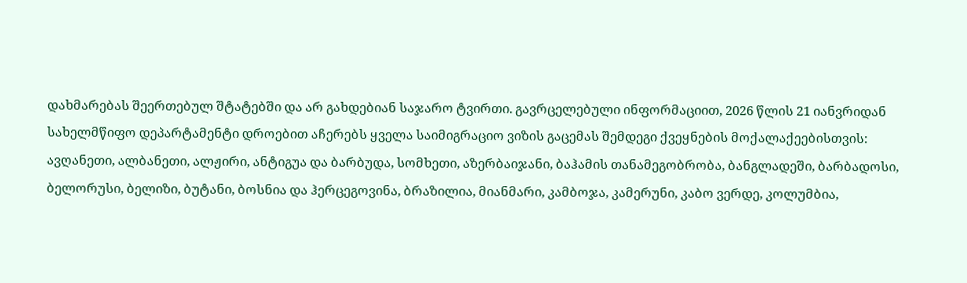დახმარებას შეერთებულ შტატებში და არ გახდებიან საჯარო ტვირთი. გავრცელებული ინფორმაციით, 2026 წლის 21 იანვრიდან სახელმწიფო დეპარტამენტი დროებით აჩერებს ყველა საიმიგრაციო ვიზის გაცემას შემდეგი ქვეყნების მოქალაქეებისთვის: ავღანეთი, ალბანეთი, ალჟირი, ანტიგუა და ბარბუდა, სომხეთი, აზერბაიჯანი, ბაჰამის თანამეგობრობა, ბანგლადეში, ბარბადოსი, ბელორუსი, ბელიზი, ბუტანი, ბოსნია და ჰერცეგოვინა, ბრაზილია, მიანმარი, კამბოჯა, კამერუნი, კაბო ვერდე, კოლუმბია,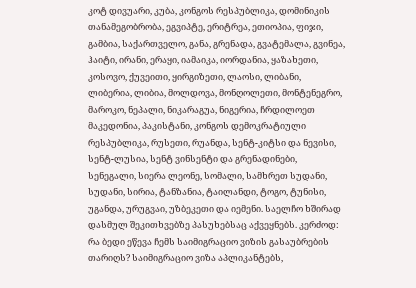კოტ დივუარი, კუბა, კონგოს რესპუბლიკა, დომინიკის თანამეგობრობა, ეგვიპტე, ერიტრეა, ეთიოპია, ფიჯი, გამბია, საქართველო, განა, გრენადა, გვატემალა, გვინეა, ჰაიტი, ირანი, ერაყი, იამაიკა, იორდანია, ყაზახეთი, კოსოვო, ქუვეითი, ყირგიზეთი, ლაოსი, ლიბანი, ლიბერია, ლიბია, მოლდოვა, მონღოლეთი, მონტენეგრო, მაროკო, ნეპალი, ნიკარაგუა, ნიგერია, ჩრდილოეთ მაკედონია, პაკისტანი, კონგოს დემოკრატიული რესპუბლიკა, რუსეთი, რუანდა, სენტ-კიტსი და ნევისი, სენტ-ლუსია, სენტ ვინსენტი და გრენადინები, სენეგალი, სიერა ლეონე, სომალი, სამხრეთ სუდანი, სუდანი, სირია, ტანზანია, ტაილანდი, ტოგო, ტუნისი, უგანდა, ურუგვაი, უზბეკეთი და იემენი. საელჩო ხშირად დასმულ შეკითხვებზე პასუხებსაც აქვეყნებს. კერძოდ: რა ბედი ეწევა ჩემს საიმიგრაციო ვიზის გასაუბრების თარიღს? საიმიგრაციო ვიზა აპლიკანტებს,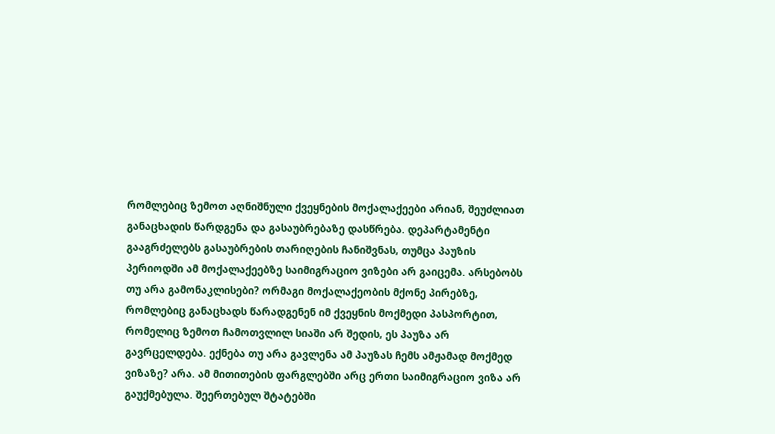რომლებიც ზემოთ აღნიშნული ქვეყნების მოქალაქეები არიან, შეუძლიათ განაცხადის წარდგენა და გასაუბრებაზე დასწრება. დეპარტამენტი გააგრძელებს გასაუბრების თარიღების ჩანიშვნას, თუმცა პაუზის პერიოდში ამ მოქალაქეებზე საიმიგრაციო ვიზები არ გაიცემა. არსებობს თუ არა გამონაკლისები? ორმაგი მოქალაქეობის მქონე პირებზე, რომლებიც განაცხადს წარადგენენ იმ ქვეყნის მოქმედი პასპორტით, რომელიც ზემოთ ჩამოთვლილ სიაში არ შედის, ეს პაუზა არ გავრცელდება. ექნება თუ არა გავლენა ამ პაუზას ჩემს ამჟამად მოქმედ ვიზაზე? არა. ამ მითითების ფარგლებში არც ერთი საიმიგრაციო ვიზა არ გაუქმებულა. შეერთებულ შტატებში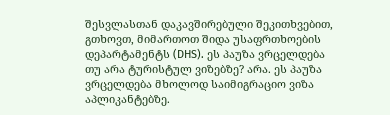შესვლასთან დაკავშირებული შეკითხვებით, გთხოვთ, მიმართოთ შიდა უსაფრთხოების დეპარტამენტს (DHS). ეს პაუზა ვრცელდება თუ არა ტურისტულ ვიზებზე? არა. ეს პაუზა ვრცელდება მხოლოდ საიმიგრაციო ვიზა აპლიკანტებზე.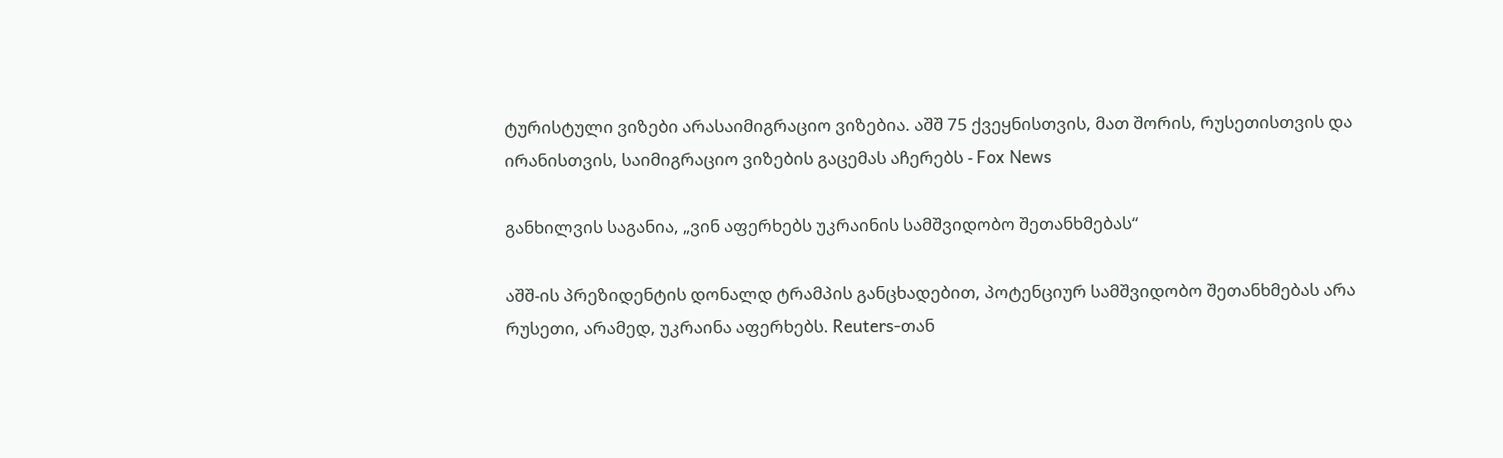ტურისტული ვიზები არასაიმიგრაციო ვიზებია. აშშ 75 ქვეყნისთვის, მათ შორის, რუსეთისთვის და ირანისთვის, საიმიგრაციო ვიზების გაცემას აჩერებს - Fox News

განხილვის საგანია, „ვინ აფერხებს უკრაინის სამშვიდობო შეთანხმებას“

აშშ-ის პრეზიდენტის დონალდ ტრამპის განცხადებით, პოტენციურ სამშვიდობო შეთანხმებას არა რუსეთი, არამედ, უკრაინა აფერხებს. Reuters-თან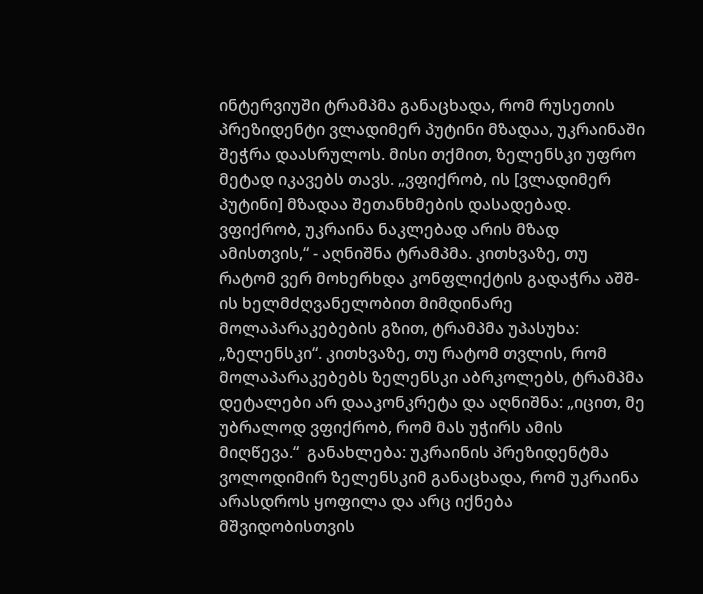ინტერვიუში ტრამპმა განაცხადა, რომ რუსეთის პრეზიდენტი ვლადიმერ პუტინი მზადაა, უკრაინაში შეჭრა დაასრულოს. მისი თქმით, ზელენსკი უფრო მეტად იკავებს თავს. „ვფიქრობ, ის [ვლადიმერ პუტინი] მზადაა შეთანხმების დასადებად. ვფიქრობ, უკრაინა ნაკლებად არის მზად ამისთვის,“ - აღნიშნა ტრამპმა. კითხვაზე, თუ რატომ ვერ მოხერხდა კონფლიქტის გადაჭრა აშშ-ის ხელმძღვანელობით მიმდინარე მოლაპარაკებების გზით, ტრამპმა უპასუხა: „ზელენსკი“. კითხვაზე, თუ რატომ თვლის, რომ მოლაპარაკებებს ზელენსკი აბრკოლებს, ტრამპმა დეტალები არ დააკონკრეტა და აღნიშნა: „იცით, მე უბრალოდ ვფიქრობ, რომ მას უჭირს ამის მიღწევა.“  განახლება: უკრაინის პრეზიდენტმა ვოლოდიმირ ზელენსკიმ განაცხადა, რომ უკრაინა არასდროს ყოფილა და არც იქნება მშვიდობისთვის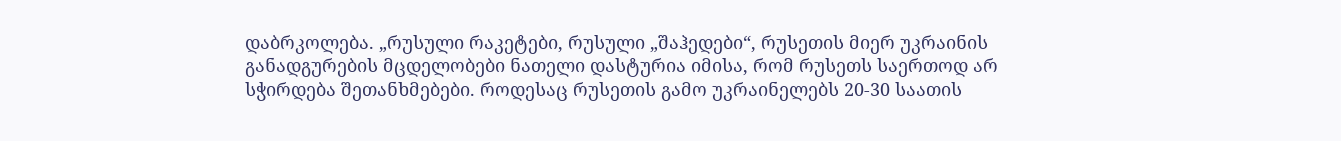დაბრკოლება. „რუსული რაკეტები, რუსული „შაჰედები“, რუსეთის მიერ უკრაინის განადგურების მცდელობები ნათელი დასტურია იმისა, რომ რუსეთს საერთოდ არ სჭირდება შეთანხმებები. როდესაც რუსეთის გამო უკრაინელებს 20-30 საათის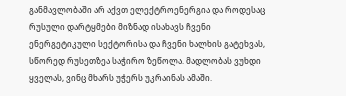განმავლობაში არ აქვთ ელექტროენერგია და როდესაც რუსული დარტყმები მიზნად ისახავს ჩვენი ენერგეტიკული სექტორისა და ჩვენი ხალხის გატეხვას, სწორედ რუსეთზეა საჭირო ზეწოლა. მადლობას ვუხდი ყველას, ვინც მხარს უჭერს უკრაინას ამაში.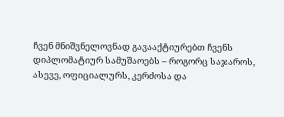ჩვენ მნიშვნელოვნად გავააქტიურებთ ჩვენს დიპლომატიურ სამუშაოებს – როგორც საჯაროს, ასევე, ოფიციალურს, კერძოსა და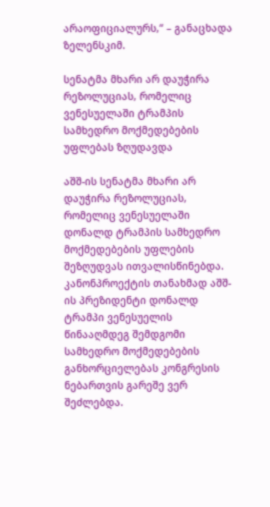არაოფიციალურს,“ – განაცხადა ზელენსკიმ.

სენატმა მხარი არ დაუჭირა რეზოლუციას, რომელიც ვენესუელაში ტრამპის სამხედრო მოქმედებების უფლებას ზღუდავდა

აშშ-ის სენატმა მხარი არ დაუჭირა რეზოლუციას, რომელიც ვენესუელაში დონალდ ტრამპის სამხედრო მოქმედებების უფლების შეზღუდვას ითვალისწინებდა. კანონპროექტის თანახმად აშშ-ის პრეზიდენტი დონალდ ტრამპი ვენესუელის წინააღმდეგ შემდგომი სამხედრო მოქმედებების განხორციელებას კონგრესის ნებართვის გარეშე ვერ შეძლებდა.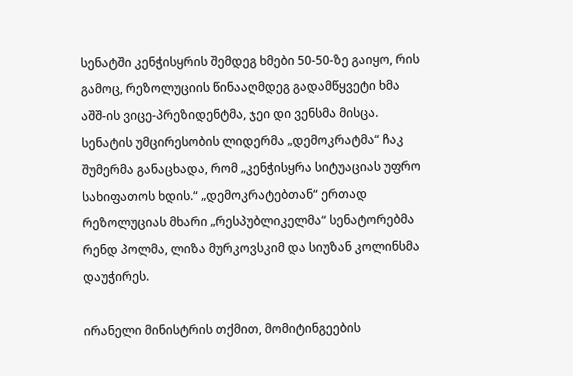სენატში კენჭისყრის შემდეგ ხმები 50-50-ზე გაიყო, რის გამოც, რეზოლუციის წინააღმდეგ გადამწყვეტი ხმა აშშ-ის ვიცე-პრეზიდენტმა, ჯეი დი ვენსმა მისცა. სენატის უმცირესობის ლიდერმა „დემოკრატმა“ ჩაკ შუმერმა განაცხადა, რომ „კენჭისყრა სიტუაციას უფრო სახიფათოს ხდის.“ „დემოკრატებთან“ ერთად რეზოლუციას მხარი „რესპუბლიკელმა“ სენატორებმა რენდ პოლმა, ლიზა მურკოვსკიმ და სიუზან კოლინსმა დაუჭირეს.

ირანელი მინისტრის თქმით, მომიტინგეების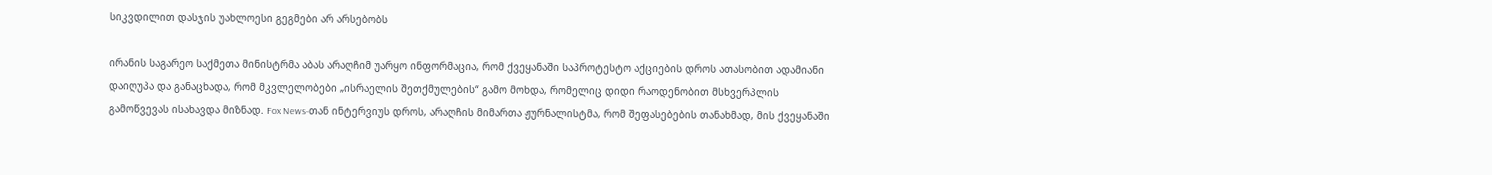სიკვდილით დასჯის უახლოესი გეგმები არ არსებობს

ირანის საგარეო საქმეთა მინისტრმა აბას არაღჩიმ უარყო ინფორმაცია, რომ ქვეყანაში საპროტესტო აქციების დროს ათასობით ადამიანი დაიღუპა და განაცხადა, რომ მკვლელობები „ისრაელის შეთქმულების“ გამო მოხდა, რომელიც დიდი რაოდენობით მსხვერპლის გამოწვევას ისახავდა მიზნად. Fox News-თან ინტერვიუს დროს, არაღჩის მიმართა ჟურნალისტმა, რომ შეფასებების თანახმად, მის ქვეყანაში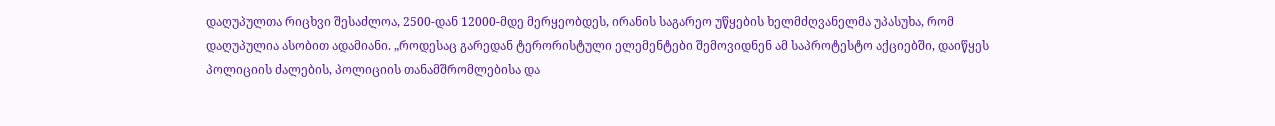დაღუპულთა რიცხვი შესაძლოა, 2500-დან 12000-მდე მერყეობდეს, ირანის საგარეო უწყების ხელმძღვანელმა უპასუხა, რომ დაღუპულია ასობით ადამიანი. „როდესაც გარედან ტერორისტული ელემენტები შემოვიდნენ ამ საპროტესტო აქციებში, დაიწყეს პოლიციის ძალების, პოლიციის თანამშრომლებისა და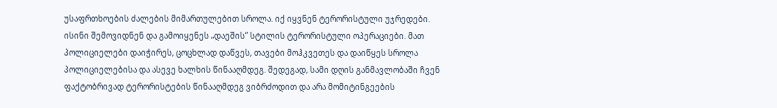უსაფრთხოების ძალების მიმართულებით სროლა. იქ იყვნენ ტერორისტული უჯრედები. ისინი შემოვიდნენ და გამოიყენეს „დაეშის“ სტილის ტერორისტული ოპერაციები. მათ პოლიციელები დაიჭირეს, ცოცხლად დაწვეს, თავები მოჰკვეთეს და დაიწყეს სროლა პოლიციელებისა და ასევე ხალხის წინააღმდეგ. შედეგად, სამი დღის განმავლობაში ჩვენ ფაქტობრივად ტერორისტების წინააღმდეგ ვიბრძოდით და არა მომიტინგეების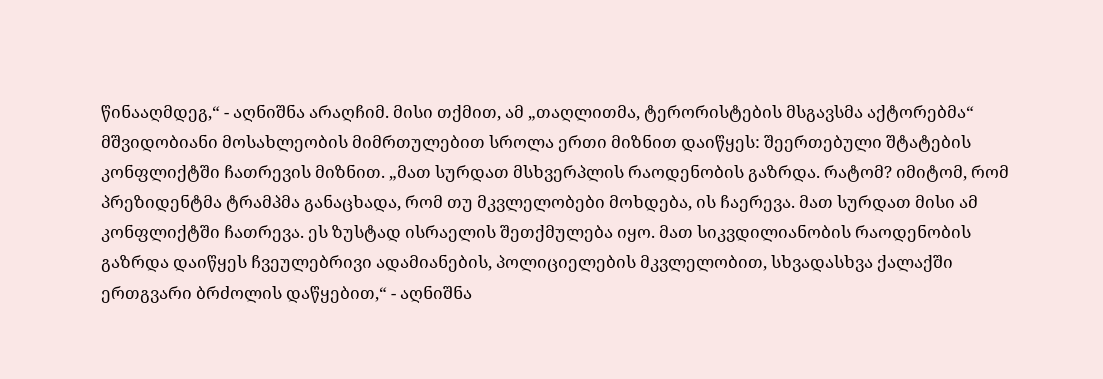წინააღმდეგ,“ - აღნიშნა არაღჩიმ. მისი თქმით, ამ „თაღლითმა, ტერორისტების მსგავსმა აქტორებმა“ მშვიდობიანი მოსახლეობის მიმრთულებით სროლა ერთი მიზნით დაიწყეს: შეერთებული შტატების კონფლიქტში ჩათრევის მიზნით. „მათ სურდათ მსხვერპლის რაოდენობის გაზრდა. რატომ? იმიტომ, რომ პრეზიდენტმა ტრამპმა განაცხადა, რომ თუ მკვლელობები მოხდება, ის ჩაერევა. მათ სურდათ მისი ამ კონფლიქტში ჩათრევა. ეს ზუსტად ისრაელის შეთქმულება იყო. მათ სიკვდილიანობის რაოდენობის გაზრდა დაიწყეს ჩვეულებრივი ადამიანების, პოლიციელების მკვლელობით, სხვადასხვა ქალაქში ერთგვარი ბრძოლის დაწყებით,“ - აღნიშნა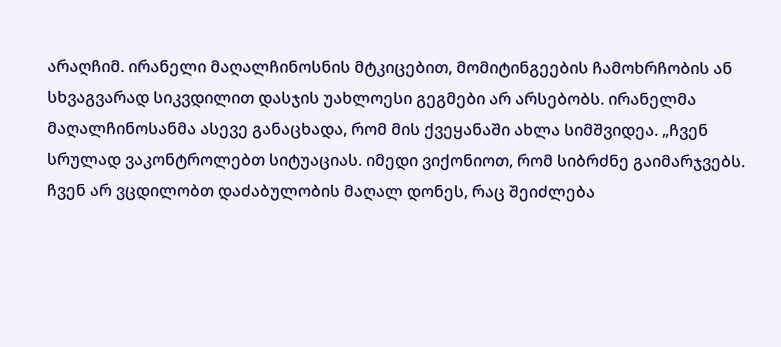არაღჩიმ. ირანელი მაღალჩინოსნის მტკიცებით, მომიტინგეების ჩამოხრჩობის ან სხვაგვარად სიკვდილით დასჯის უახლოესი გეგმები არ არსებობს. ირანელმა მაღალჩინოსანმა ასევე განაცხადა, რომ მის ქვეყანაში ახლა სიმშვიდეა. „ჩვენ სრულად ვაკონტროლებთ სიტუაციას. იმედი ვიქონიოთ, რომ სიბრძნე გაიმარჯვებს. ჩვენ არ ვცდილობთ დაძაბულობის მაღალ დონეს, რაც შეიძლება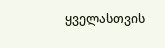ყველასთვის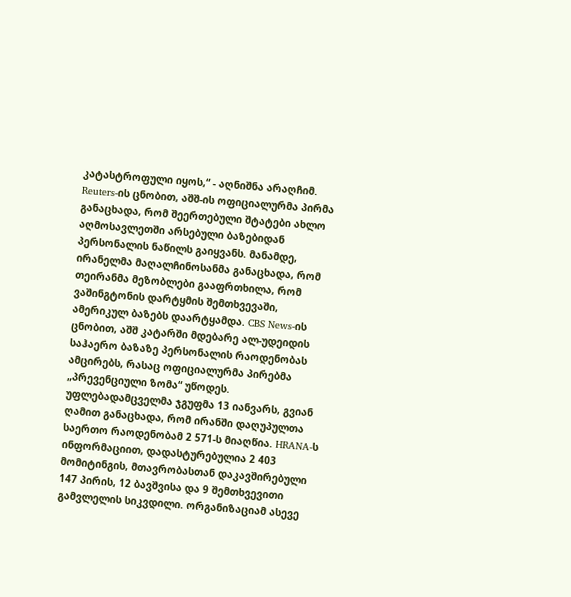კატასტროფული იყოს,“ - აღნიშნა არაღჩიმ. Reuters-ის ცნობით, აშშ-ის ოფიციალურმა პირმა განაცხადა, რომ შეერთებული შტატები ახლო აღმოსავლეთში არსებული ბაზებიდან პერსონალის ნაწილს გაიყვანს. მანამდე, ირანელმა მაღალჩინოსანმა განაცხადა, რომ თეირანმა მეზობლები გააფრთხილა, რომ ვაშინგტონის დარტყმის შემთხვევაში, ამერიკულ ბაზებს დაარტყამდა. CBS News-ის ცნობით, აშშ კატარში მდებარე ალ-უდეიდის საჰაერო ბაზაზე პერსონალის რაოდენობას ამცირებს, რასაც ოფიციალურმა პირებმა „პრევენციული ზომა“ უწოდეს. უფლებადამცველმა ჯგუფმა 13 იანვარს, გვიან ღამით განაცხადა, რომ ირანში დაღუპულთა საერთო რაოდენობამ 2 571-ს მიაღწია. HRANA-ს ინფორმაციით, დადასტურებულია 2 403 მომიტინგის, მთავრობასთან დაკავშირებული 147 პირის, 12 ბავშვისა და 9 შემთხვევითი გამვლელის სიკვდილი. ორგანიზაციამ ასევე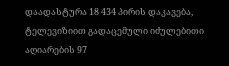დაადასტურა 18 434 პირის დაკავება, ტელევიზიით გადაცემული იძულებითი აღიარების 97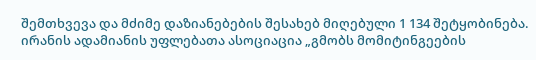შემთხვევა და მძიმე დაზიანებების შესახებ მიღებული 1 134 შეტყობინება. ირანის ადამიანის უფლებათა ასოციაცია „გმობს მომიტინგეების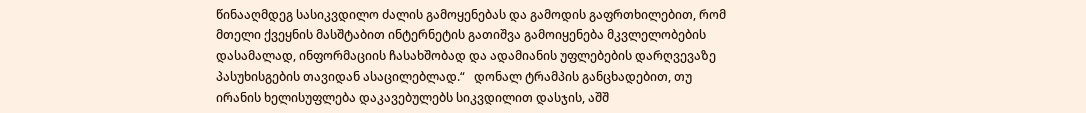წინააღმდეგ სასიკვდილო ძალის გამოყენებას და გამოდის გაფრთხილებით, რომ მთელი ქვეყნის მასშტაბით ინტერნეტის გათიშვა გამოიყენება მკვლელობების დასამალად, ინფორმაციის ჩასახშობად და ადამიანის უფლებების დარღვევაზე პასუხისგების თავიდან ასაცილებლად.“   დონალ ტრამპის განცხადებით, თუ ირანის ხელისუფლება დაკავებულებს სიკვდილით დასჯის, აშშ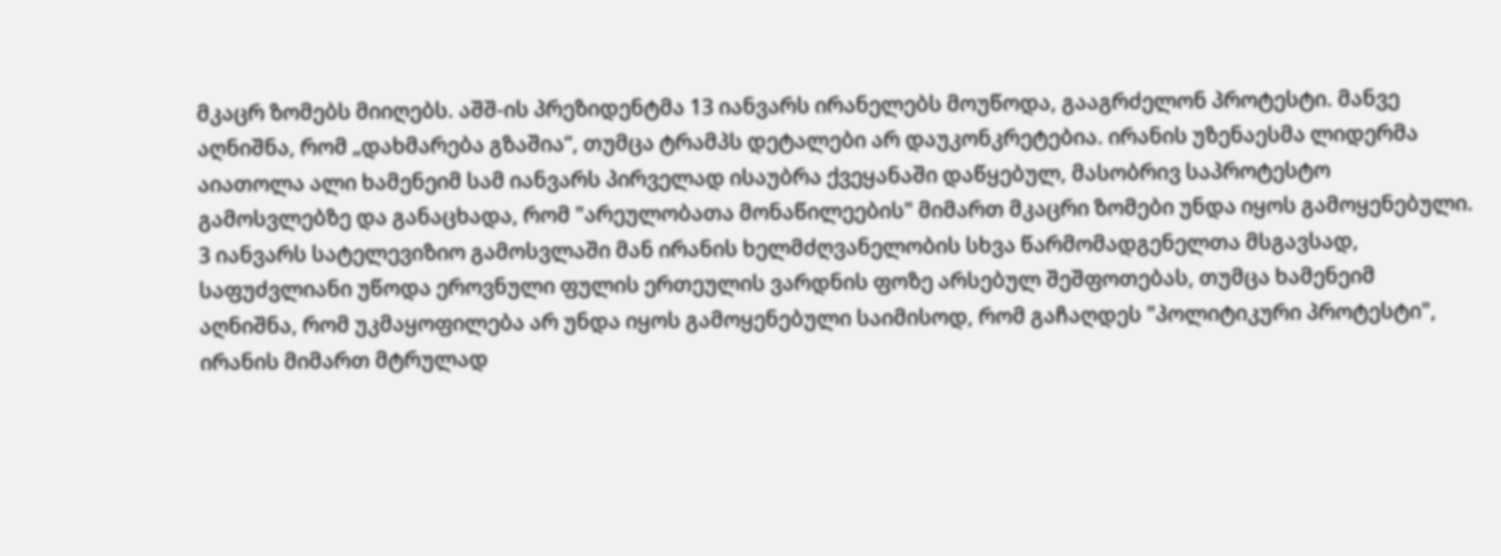მკაცრ ზომებს მიიღებს. აშშ-ის პრეზიდენტმა 13 იანვარს ირანელებს მოუწოდა, გააგრძელონ პროტესტი. მანვე აღნიშნა, რომ „დახმარება გზაშია“, თუმცა ტრამპს დეტალები არ დაუკონკრეტებია. ირანის უზენაესმა ლიდერმა აიათოლა ალი ხამენეიმ სამ იანვარს პირველად ისაუბრა ქვეყანაში დაწყებულ, მასობრივ საპროტესტო გამოსვლებზე და განაცხადა, რომ "არეულობათა მონაწილეების" მიმართ მკაცრი ზომები უნდა იყოს გამოყენებული. 3 იანვარს სატელევიზიო გამოსვლაში მან ირანის ხელმძღვანელობის სხვა წარმომადგენელთა მსგავსად, საფუძვლიანი უწოდა ეროვნული ფულის ერთეულის ვარდნის ფოზე არსებულ შეშფოთებას, თუმცა ხამენეიმ აღნიშნა, რომ უკმაყოფილება არ უნდა იყოს გამოყენებული საიმისოდ, რომ გაჩაღდეს "პოლიტიკური პროტესტი", ირანის მიმართ მტრულად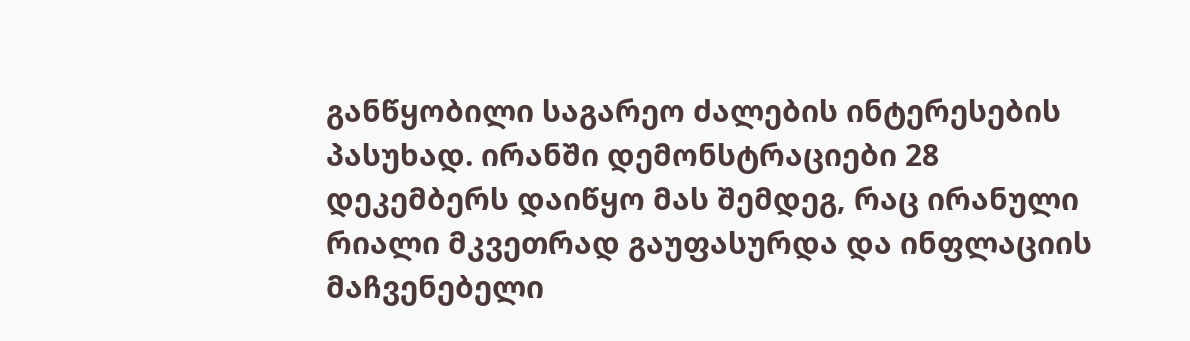განწყობილი საგარეო ძალების ინტერესების პასუხად. ირანში დემონსტრაციები 28 დეკემბერს დაიწყო მას შემდეგ, რაც ირანული რიალი მკვეთრად გაუფასურდა და ინფლაციის მაჩვენებელი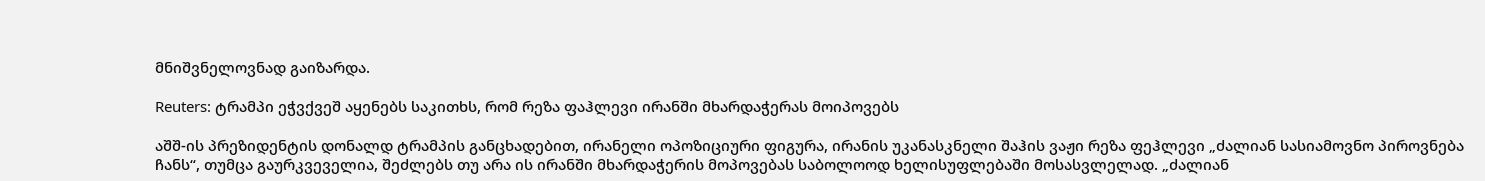მნიშვნელოვნად გაიზარდა.

Reuters: ტრამპი ეჭვქვეშ აყენებს საკითხს, რომ რეზა ფაჰლევი ირანში მხარდაჭერას მოიპოვებს

აშშ-ის პრეზიდენტის დონალდ ტრამპის განცხადებით, ირანელი ოპოზიციური ფიგურა, ირანის უკანასკნელი შაჰის ვაჟი რეზა ფეჰლევი „ძალიან სასიამოვნო პიროვნება ჩანს“, თუმცა გაურკვეველია, შეძლებს თუ არა ის ირანში მხარდაჭერის მოპოვებას საბოლოოდ ხელისუფლებაში მოსასვლელად. „ძალიან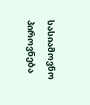სასიამოვნო პიროვნება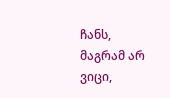ჩანს, მაგრამ არ ვიცი,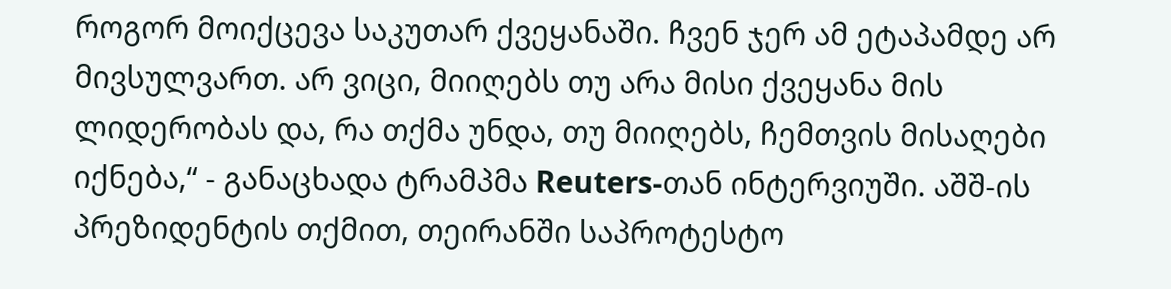როგორ მოიქცევა საკუთარ ქვეყანაში. ჩვენ ჯერ ამ ეტაპამდე არ მივსულვართ. არ ვიცი, მიიღებს თუ არა მისი ქვეყანა მის ლიდერობას და, რა თქმა უნდა, თუ მიიღებს, ჩემთვის მისაღები იქნება,“ - განაცხადა ტრამპმა Reuters-თან ინტერვიუში. აშშ-ის პრეზიდენტის თქმით, თეირანში საპროტესტო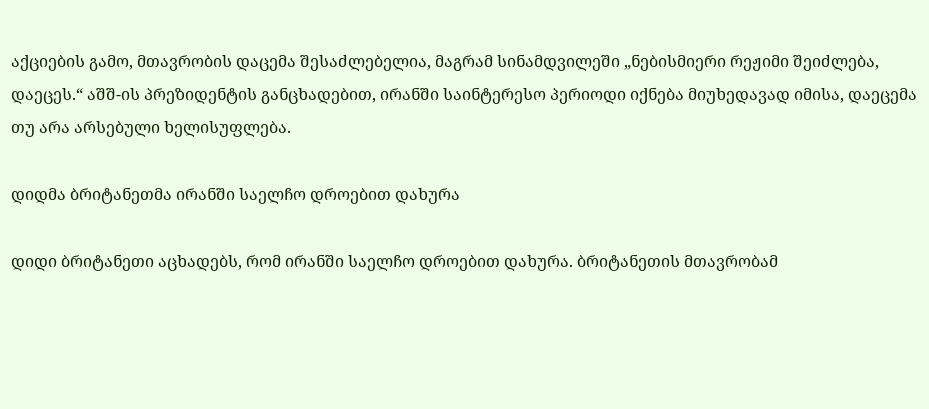აქციების გამო, მთავრობის დაცემა შესაძლებელია, მაგრამ სინამდვილეში „ნებისმიერი რეჟიმი შეიძლება, დაეცეს.“ აშშ-ის პრეზიდენტის განცხადებით, ირანში საინტერესო პერიოდი იქნება მიუხედავად იმისა, დაეცემა თუ არა არსებული ხელისუფლება.

დიდმა ბრიტანეთმა ირანში საელჩო დროებით დახურა

დიდი ბრიტანეთი აცხადებს, რომ ირანში საელჩო დროებით დახურა. ბრიტანეთის მთავრობამ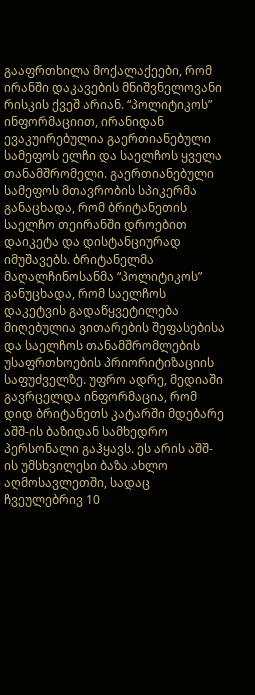გააფრთხილა მოქალაქეები, რომ ირანში დაკავების მნიშვნელოვანი რისკის ქვეშ არიან. “პოლიტიკოს” ინფორმაციით, ირანიდან ევაკუირებულია გაერთიანებული სამეფოს ელჩი და საელჩოს ყველა თანამშრომელი. გაერთიანებული სამეფოს მთავრობის სპიკერმა განაცხადა, რომ ბრიტანეთის საელჩო თეირანში დროებით დაიკეტა და დისტანციურად იმუშავებს. ბრიტანელმა მაღალჩინოსანმა “პოლიტიკოს” განუცხადა, რომ საელჩოს დაკეტვის გადაწყვეტილება მიღებულია ვითარების შეფასებისა და საელჩოს თანამშრომლების უსაფრთხოების პრიორიტიზაციის საფუძველზე. უფრო ადრე, მედიაში გავრცელდა ინფორმაცია, რომ დიდ ბრიტანეთს კატარში მდებარე აშშ-ის ბაზიდან სამხედრო პერსონალი გაჰყავს. ეს არის აშშ-ის უმსხვილესი ბაზა ახლო აღმოსავლეთში, სადაც ჩვეულებრივ 10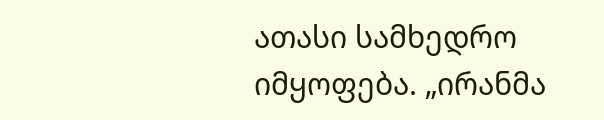ათასი სამხედრო იმყოფება. „ირანმა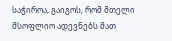საჭიროა, გაიგოს, რომ მთელი მსოფლიო ადევნებს მათ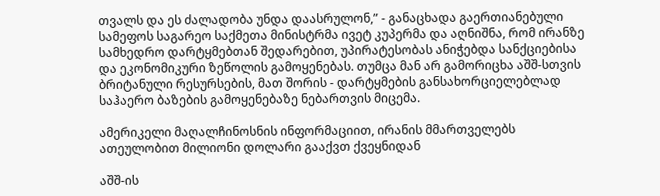თვალს და ეს ძალადობა უნდა დაასრულონ,” - განაცხადა გაერთიანებული სამეფოს საგარეო საქმეთა მინისტრმა ივეტ კუპერმა და აღნიშნა, რომ ირანზე სამხედრო დარტყმებთან შედარებით, უპირატესობას ანიჭებდა სანქციებისა და ეკონომიკური ზეწოლის გამოყენებას. თუმცა მან არ გამორიცხა აშშ-სთვის ბრიტანული რესურსების, მათ შორის - დარტყმების განსახორციელებლად საჰაერო ბაზების გამოყენებაზე ნებართვის მიცემა.

ამერიკელი მაღალჩინოსნის ინფორმაციით, ირანის მმართველებს ათეულობით მილიონი დოლარი გააქვთ ქვეყნიდან

აშშ-ის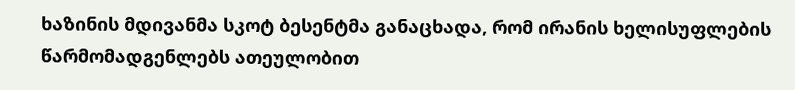ხაზინის მდივანმა სკოტ ბესენტმა განაცხადა, რომ ირანის ხელისუფლების წარმომადგენლებს ათეულობით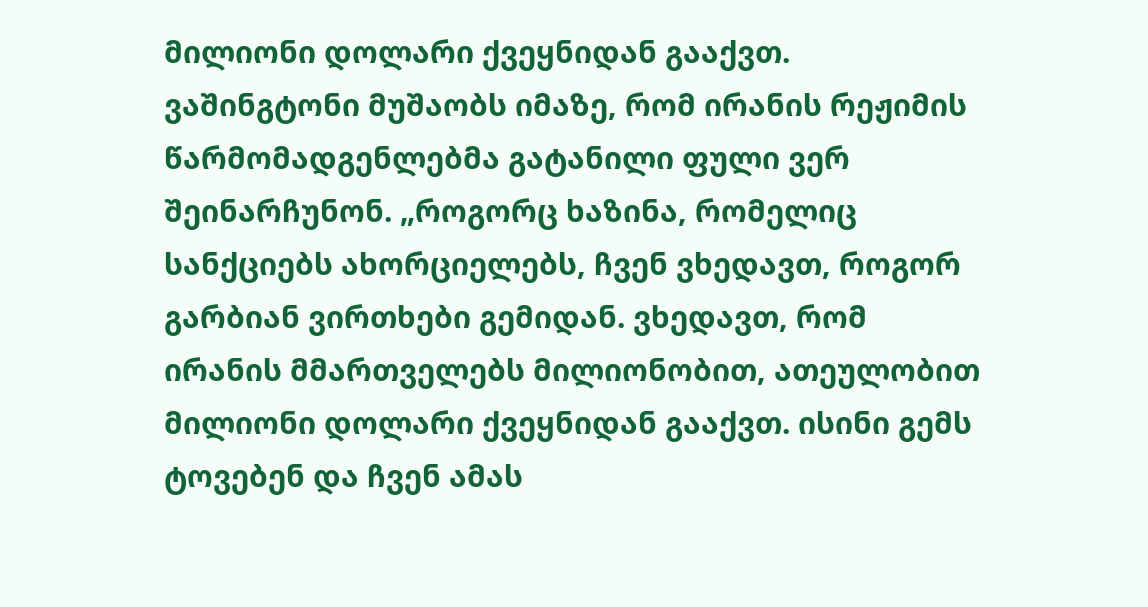მილიონი დოლარი ქვეყნიდან გააქვთ. ვაშინგტონი მუშაობს იმაზე, რომ ირანის რეჟიმის წარმომადგენლებმა გატანილი ფული ვერ შეინარჩუნონ. „როგორც ხაზინა, რომელიც სანქციებს ახორციელებს, ჩვენ ვხედავთ, როგორ გარბიან ვირთხები გემიდან. ვხედავთ, რომ ირანის მმართველებს მილიონობით, ათეულობით მილიონი დოლარი ქვეყნიდან გააქვთ. ისინი გემს ტოვებენ და ჩვენ ამას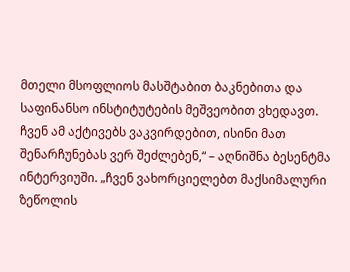მთელი მსოფლიოს მასშტაბით ბაკნებითა და საფინანსო ინსტიტუტების მეშვეობით ვხედავთ. ჩვენ ამ აქტივებს ვაკვირდებით, ისინი მათ შენარჩუნებას ვერ შეძლებენ,“ – აღნიშნა ბესენტმა ინტერვიუში. „ჩვენ ვახორციელებთ მაქსიმალური ზეწოლის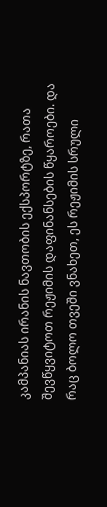კამპანიას ირანის ნავთობის ექსპორტზე, რათა შევწყვიტოთ რეჟიმის დაფინანსების წყაროები. და რაც ბოლო თვეში ვნახეთ, ეს რეჟიმის სრული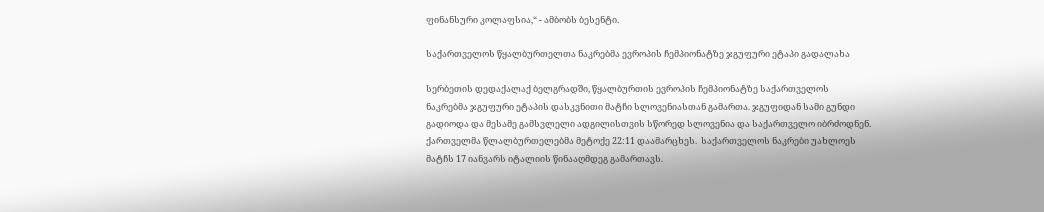ფინანსური კოლაფსია,“ - ამბობს ბესენტი.

საქართველოს წყალბურთელთა ნაკრებმა ევროპის ჩემპიონატზე ჯგუფური ეტაპი გადალახა

სერბეთის დედაქალაქ ბელგრადში, წყალბურთის ევროპის ჩემპიონატზე საქართველოს ნაკრებმა ჯგუფური ეტაპის დასკვნითი მატჩი სლოვენიასთან გამართა. ჯგუფიდან სამი გუნდი გადიოდა და მესამე გამსვლელი ადგილისთვის სწორედ სლოვენია და საქართველო იბრძოდნენ. ქართველმა წლალბურთელებმა მეტოქე 22:11 დაამარცხეს.  საქართველოს ნაკრები უახლოეს მატჩს 17 იანვარს იტალიის წინააღმდეგ გამართავს.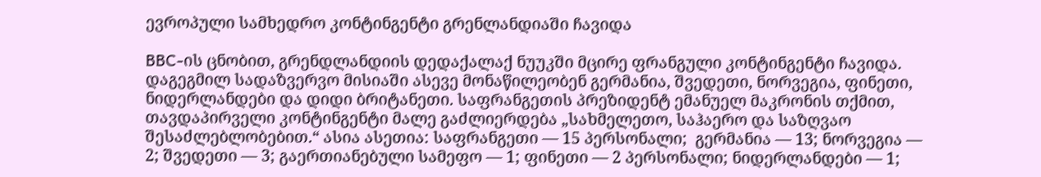ევროპული სამხედრო კონტინგენტი გრენლანდიაში ჩავიდა

BBC-ის ცნობით, გრენდლანდიის დედაქალაქ ნუუკში მცირე ფრანგული კონტინგენტი ჩავიდა. დაგეგმილ სადაზვერვო მისიაში ასევე მონაწილეობენ გერმანია, შვედეთი, ნორვეგია, ფინეთი, ნიდერლანდები და დიდი ბრიტანეთი. საფრანგეთის პრეზიდენტ ემანუელ მაკრონის თქმით, თავდაპირველი კონტინგენტი მალე გაძლიერდება „სახმელეთო, საჰაერო და საზღვაო შესაძლებლობებით.“ ასია ასეთია: საფრანგეთი — 15 პერსონალი;  გერმანია — 13; ნორვეგია — 2; შვედეთი — 3; გაერთიანებული სამეფო — 1; ფინეთი — 2 პერსონალი; ნიდერლანდები — 1;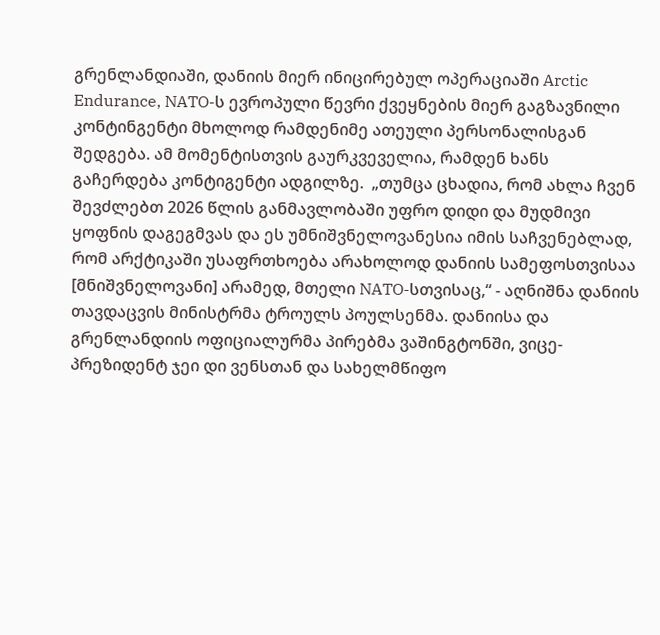გრენლანდიაში, დანიის მიერ ინიცირებულ ოპერაციაში Arctic Endurance, NATO-ს ევროპული წევრი ქვეყნების მიერ გაგზავნილი კონტინგენტი მხოლოდ რამდენიმე ათეული პერსონალისგან შედგება. ამ მომენტისთვის გაურკვეველია, რამდენ ხანს გაჩერდება კონტიგენტი ადგილზე.  „თუმცა ცხადია, რომ ახლა ჩვენ შევძლებთ 2026 წლის განმავლობაში უფრო დიდი და მუდმივი ყოფნის დაგეგმვას და ეს უმნიშვნელოვანესია იმის საჩვენებლად, რომ არქტიკაში უსაფრთხოება არახოლოდ დანიის სამეფოსთვისაა [მნიშვნელოვანი] არამედ, მთელი NATO-სთვისაც,“ - აღნიშნა დანიის თავდაცვის მინისტრმა ტროულს პოულსენმა. დანიისა და გრენლანდიის ოფიციალურმა პირებმა ვაშინგტონში, ვიცე-პრეზიდენტ ჯეი დი ვენსთან და სახელმწიფო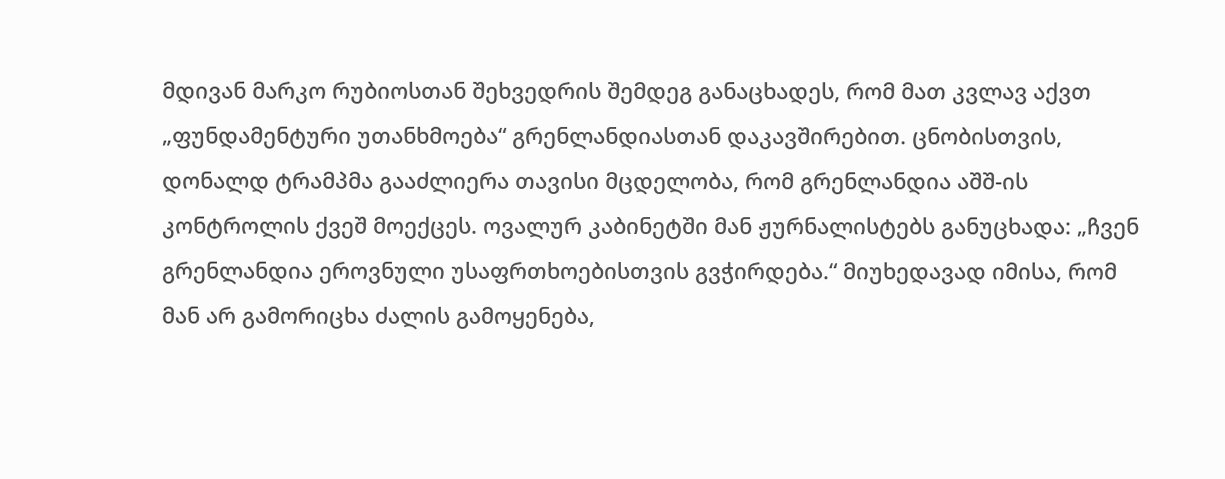მდივან მარკო რუბიოსთან შეხვედრის შემდეგ განაცხადეს, რომ მათ კვლავ აქვთ „ფუნდამენტური უთანხმოება“ გრენლანდიასთან დაკავშირებით. ცნობისთვის, დონალდ ტრამპმა გააძლიერა თავისი მცდელობა, რომ გრენლანდია აშშ-ის კონტროლის ქვეშ მოექცეს. ოვალურ კაბინეტში მან ჟურნალისტებს განუცხადა: „ჩვენ გრენლანდია ეროვნული უსაფრთხოებისთვის გვჭირდება.“ მიუხედავად იმისა, რომ მან არ გამორიცხა ძალის გამოყენება,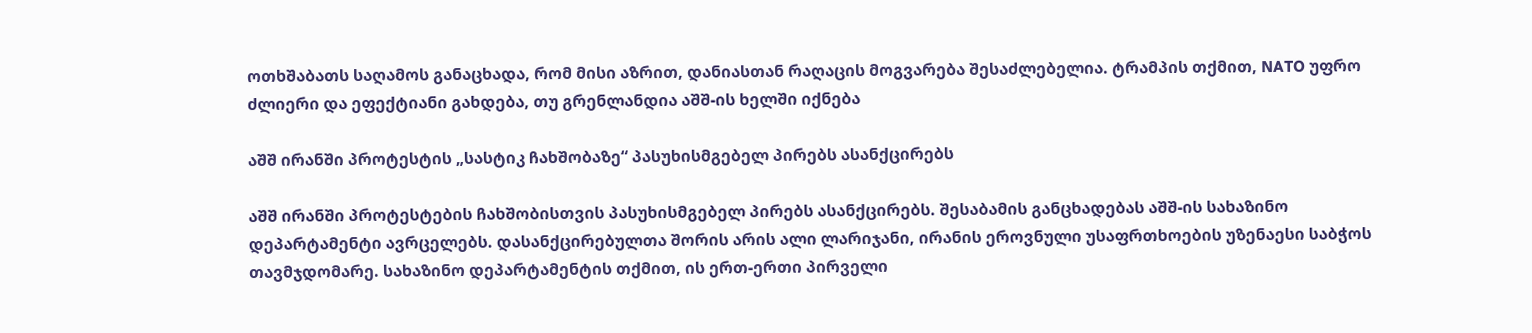ოთხშაბათს საღამოს განაცხადა, რომ მისი აზრით, დანიასთან რაღაცის მოგვარება შესაძლებელია. ტრამპის თქმით, NATO უფრო ძლიერი და ეფექტიანი გახდება, თუ გრენლანდია აშშ-ის ხელში იქნება

აშშ ირანში პროტესტის „სასტიკ ჩახშობაზე“ პასუხისმგებელ პირებს ასანქცირებს

აშშ ირანში პროტესტების ჩახშობისთვის პასუხისმგებელ პირებს ასანქცირებს. შესაბამის განცხადებას აშშ-ის სახაზინო დეპარტამენტი ავრცელებს. დასანქცირებულთა შორის არის ალი ლარიჯანი, ირანის ეროვნული უსაფრთხოების უზენაესი საბჭოს თავმჯდომარე. სახაზინო დეპარტამენტის თქმით, ის ერთ-ერთი პირველი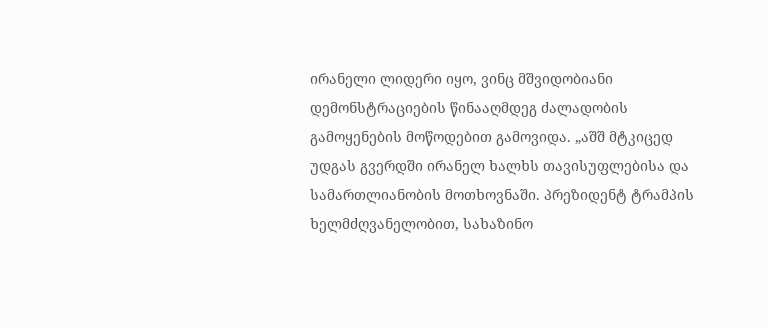ირანელი ლიდერი იყო, ვინც მშვიდობიანი დემონსტრაციების წინააღმდეგ ძალადობის გამოყენების მოწოდებით გამოვიდა. „აშშ მტკიცედ უდგას გვერდში ირანელ ხალხს თავისუფლებისა და სამართლიანობის მოთხოვნაში. პრეზიდენტ ტრამპის ხელმძღვანელობით, სახაზინო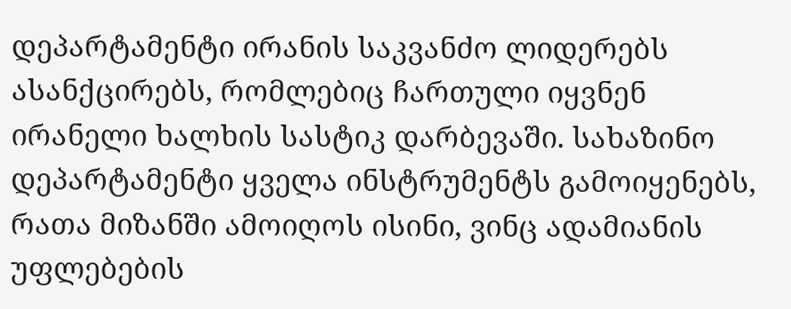დეპარტამენტი ირანის საკვანძო ლიდერებს ასანქცირებს, რომლებიც ჩართული იყვნენ ირანელი ხალხის სასტიკ დარბევაში. სახაზინო დეპარტამენტი ყველა ინსტრუმენტს გამოიყენებს, რათა მიზანში ამოიღოს ისინი, ვინც ადამიანის უფლებების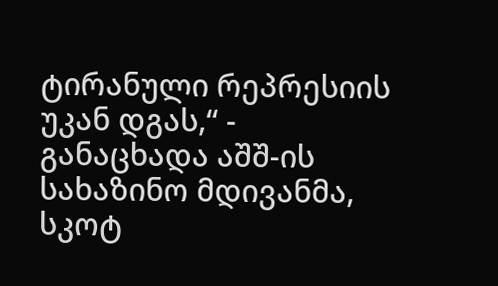ტირანული რეპრესიის უკან დგას,“ - განაცხადა აშშ-ის სახაზინო მდივანმა, სკოტ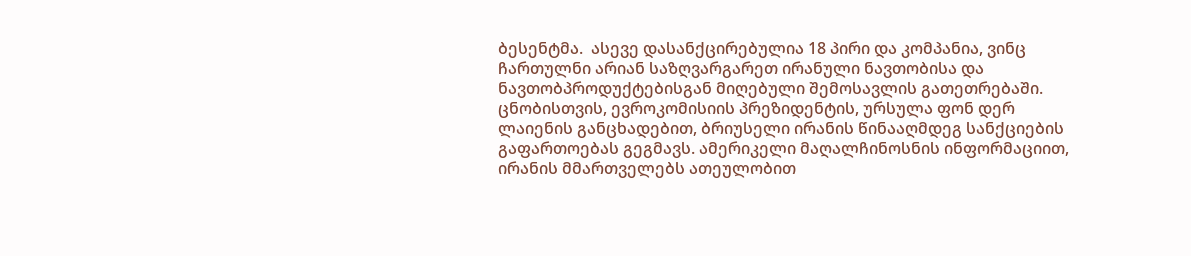ბესენტმა.  ასევე დასანქცირებულია 18 პირი და კომპანია, ვინც ჩართულნი არიან საზღვარგარეთ ირანული ნავთობისა და ნავთობპროდუქტებისგან მიღებული შემოსავლის გათეთრებაში. ცნობისთვის, ევროკომისიის პრეზიდენტის, ურსულა ფონ დერ ლაიენის განცხადებით, ბრიუსელი ირანის წინააღმდეგ სანქციების გაფართოებას გეგმავს. ამერიკელი მაღალჩინოსნის ინფორმაციით, ირანის მმართველებს ათეულობით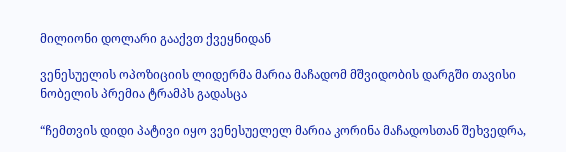მილიონი დოლარი გააქვთ ქვეყნიდან

ვენესუელის ოპოზიციის ლიდერმა მარია მაჩადომ მშვიდობის დარგში თავისი ნობელის პრემია ტრამპს გადასცა

“ჩემთვის დიდი პატივი იყო ვენესუელელ მარია კორინა მაჩადოსთან შეხვედრა,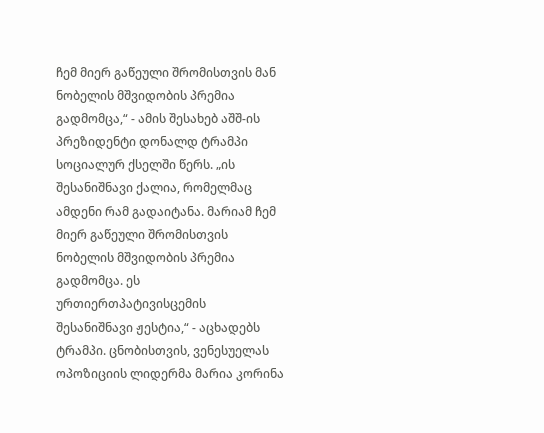ჩემ მიერ გაწეული შრომისთვის მან ნობელის მშვიდობის პრემია გადმომცა,“ - ამის შესახებ აშშ-ის პრეზიდენტი დონალდ ტრამპი სოციალურ ქსელში წერს. „ის შესანიშნავი ქალია, რომელმაც ამდენი რამ გადაიტანა. მარიამ ჩემ მიერ გაწეული შრომისთვის ნობელის მშვიდობის პრემია გადმომცა. ეს ურთიერთპატივისცემის შესანიშნავი ჟესტია,“ - აცხადებს ტრამპი. ცნობისთვის, ვენესუელას ოპოზიციის ლიდერმა მარია კორინა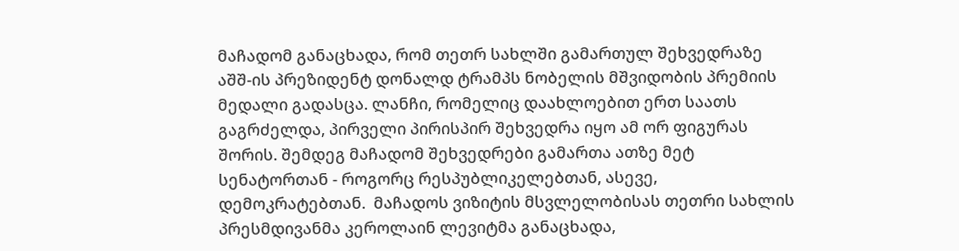მაჩადომ განაცხადა, რომ თეთრ სახლში გამართულ შეხვედრაზე აშშ-ის პრეზიდენტ დონალდ ტრამპს ნობელის მშვიდობის პრემიის მედალი გადასცა. ლანჩი, რომელიც დაახლოებით ერთ საათს გაგრძელდა, პირველი პირისპირ შეხვედრა იყო ამ ორ ფიგურას შორის. შემდეგ მაჩადომ შეხვედრები გამართა ათზე მეტ სენატორთან - როგორც რესპუბლიკელებთან, ასევე, დემოკრატებთან.  მაჩადოს ვიზიტის მსვლელობისას თეთრი სახლის პრესმდივანმა კეროლაინ ლევიტმა განაცხადა,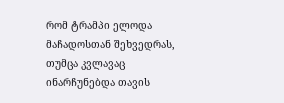რომ ტრამპი ელოდა მაჩადოსთან შეხვედრას, თუმცა კვლავაც ინარჩუნებდა თავის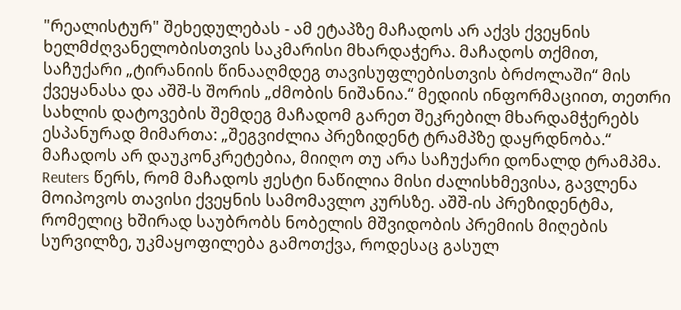"რეალისტურ" შეხედულებას - ამ ეტაპზე მაჩადოს არ აქვს ქვეყნის ხელმძღვანელობისთვის საკმარისი მხარდაჭერა. მაჩადოს თქმით, საჩუქარი „ტირანიის წინააღმდეგ თავისუფლებისთვის ბრძოლაში“ მის ქვეყანასა და აშშ-ს შორის „ძმობის ნიშანია.“ მედიის ინფორმაციით, თეთრი სახლის დატოვების შემდეგ მაჩადომ გარეთ შეკრებილ მხარდამჭერებს ესპანურად მიმართა: „შეგვიძლია პრეზიდენტ ტრამპზე დაყრდნობა.“ მაჩადოს არ დაუკონკრეტებია, მიიღო თუ არა საჩუქარი დონალდ ტრამპმა. Reuters წერს, რომ მაჩადოს ჟესტი ნაწილია მისი ძალისხმევისა, გავლენა მოიპოვოს თავისი ქვეყნის სამომავლო კურსზე. აშშ-ის პრეზიდენტმა, რომელიც ხშირად საუბრობს ნობელის მშვიდობის პრემიის მიღების სურვილზე, უკმაყოფილება გამოთქვა, როდესაც გასულ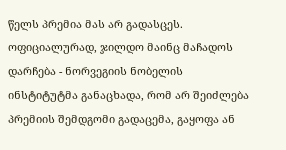წელს პრემია მას არ გადასცეს.  ოფიციალურად, ჯილდო მაინც მაჩადოს დარჩება - ნორვეგიის ნობელის ინსტიტუტმა განაცხადა, რომ არ შეიძლება პრემიის შემდგომი გადაცემა, გაყოფა ან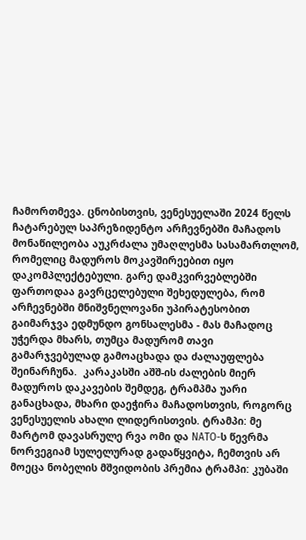ჩამორთმევა. ცნობისთვის, ვენესუელაში 2024 წელს ჩატარებულ საპრეზიდენტო არჩევნებში მაჩადოს მონაწილეობა აუკრძალა უმაღლესმა სასამართლომ, რომელიც მადუროს მოკავშირეებით იყო დაკომპლექტებული. გარე დამკვირვებლებში ფართოდაა გავრცელებული შეხედულება, რომ არჩევნებში მნიშვნელოვანი უპირატესობით გაიმარჯვა ედმუნდო გონსალესმა - მას მაჩადოც უჭერდა მხარს, თუმცა მადურომ თავი გამარჯვებულად გამოაცხადა და ძალაუფლება შეინარჩუნა.  კარაკასში აშშ-ის ძალების მიერ მადუროს დაკავების შემდეგ, ტრამპმა უარი განაცხადა, მხარი დაეჭირა მაჩადოსთვის, როგორც ვენესუელის ახალი ლიდერისთვის. ტრამპი: მე მარტომ დავასრულე რვა ომი და NATO-ს წევრმა ნორვეგიამ სულელურად გადაწყვიტა, ჩემთვის არ მოეცა ნობელის მშვიდობის პრემია ტრამპი: კუბაში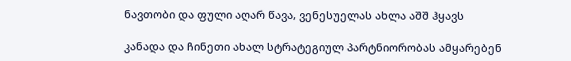ნავთობი და ფული აღარ წავა, ვენესუელას ახლა აშშ ჰყავს

კანადა და ჩინეთი ახალ სტრატეგიულ პარტნიორობას ამყარებენ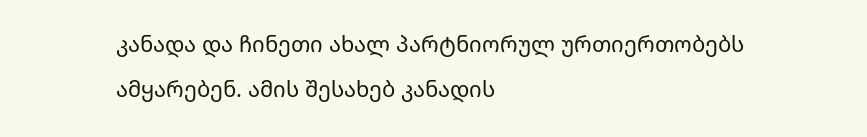კანადა და ჩინეთი ახალ პარტნიორულ ურთიერთობებს ამყარებენ. ამის შესახებ კანადის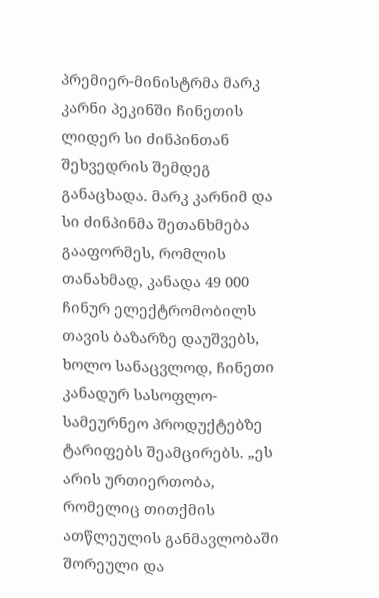პრემიერ-მინისტრმა მარკ კარნი პეკინში ჩინეთის ლიდერ სი ძინპინთან შეხვედრის შემდეგ განაცხადა. მარკ კარნიმ და სი ძინპინმა შეთანხმება გააფორმეს, რომლის თანახმად, კანადა 49 000 ჩინურ ელექტრომობილს თავის ბაზარზე დაუშვებს, ხოლო სანაცვლოდ, ჩინეთი კანადურ სასოფლო-სამეურნეო პროდუქტებზე ტარიფებს შეამცირებს. „ეს არის ურთიერთობა, რომელიც თითქმის ათწლეულის განმავლობაში შორეული და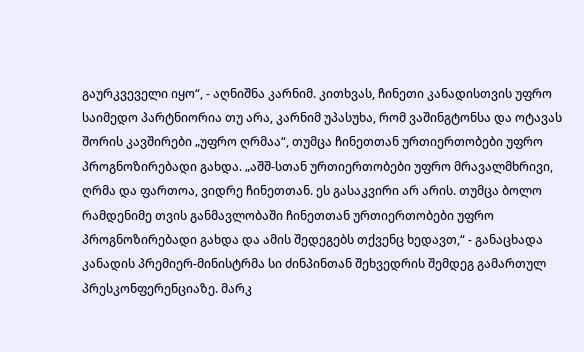გაურკვეველი იყო“, - აღნიშნა კარნიმ. კითხვას, ჩინეთი კანადისთვის უფრო საიმედო პარტნიორია თუ არა, კარნიმ უპასუხა, რომ ვაშინგტონსა და ოტავას შორის კავშირები „უფრო ღრმაა“, თუმცა ჩინეთთან ურთიერთობები უფრო პროგნოზირებადი გახდა. „აშშ-სთან ურთიერთობები უფრო მრავალმხრივი, ღრმა და ფართოა, ვიდრე ჩინეთთან. ეს გასაკვირი არ არის. თუმცა ბოლო რამდენიმე თვის განმავლობაში ჩინეთთან ურთიერთობები უფრო პროგნოზირებადი გახდა და ამის შედეგებს თქვენც ხედავთ,“ - განაცხადა კანადის პრემიერ-მინისტრმა სი ძინპინთან შეხვედრის შემდეგ გამართულ პრესკონფერენციაზე. მარკ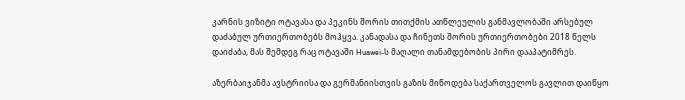კარნის ვიზიტი ოტავასა და პეკინს შორის თითქმის ათწლეულის განმავლობაში არსებულ დაძაბულ ურთიერთობებს მოჰყვა. კანადასა და ჩინეთს შორის ურთიერთობები 2018 წელს დაიძაბა, მას შემდეგ რაც ოტავაში Huawei-ს მაღალი თანამდებობის პირი დააპატიმრეს.

აზერბაიჯანმა ავსტრიისა და გერმანიისთვის გაზის მიწოდება საქართველოს გავლით დაიწყო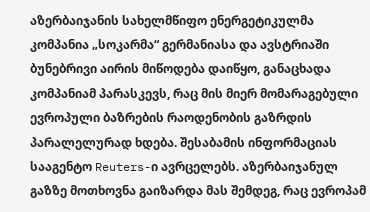აზერბაიჯანის სახელმწიფო ენერგეტიკულმა კომპანია „სოკარმა“ გერმანიასა და ავსტრიაში ბუნებრივი აირის მიწოდება დაიწყო, განაცხადა კომპანიამ პარასკევს, რაც მის მიერ მომარაგებული ევროპული ბაზრების რაოდენობის გაზრდის პარალელურად ხდება. შესაბამის ინფორმაციას სააგენტო Reuters-ი ავრცელებს. აზერბაიჯანულ გაზზე მოთხოვნა გაიზარდა მას შემდეგ, რაც ევროპამ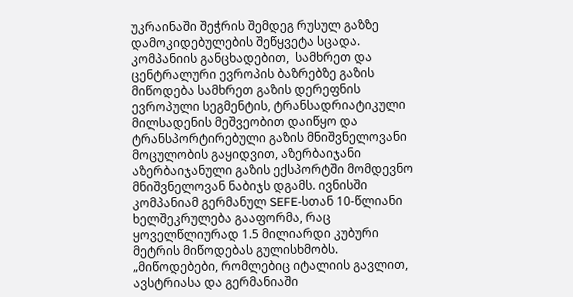უკრაინაში შეჭრის შემდეგ რუსულ გაზზე დამოკიდებულების შეწყვეტა სცადა. კომპანიის განცხადებით,  სამხრეთ და ცენტრალური ევროპის ბაზრებზე გაზის მიწოდება სამხრეთ გაზის დერეფნის ევროპული სეგმენტის, ტრანსადრიატიკული მილსადენის მეშვეობით დაიწყო და ტრანსპორტირებული გაზის მნიშვნელოვანი მოცულობის გაყიდვით, აზერბაიჯანი აზერბაიჯანული გაზის ექსპორტში მომდევნო მნიშვნელოვან ნაბიჯს დგამს. ივნისში კომპანიამ გერმანულ SEFE-სთან 10-წლიანი ხელშეკრულება გააფორმა, რაც ყოველწლიურად 1.5 მილიარდი კუბური მეტრის მიწოდებას გულისხმობს. „მიწოდებები, რომლებიც იტალიის გავლით, ავსტრიასა და გერმანიაში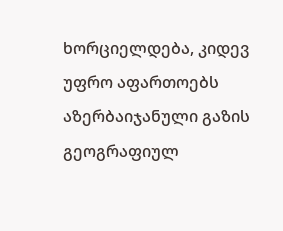ხორციელდება, კიდევ უფრო აფართოებს აზერბაიჯანული გაზის გეოგრაფიულ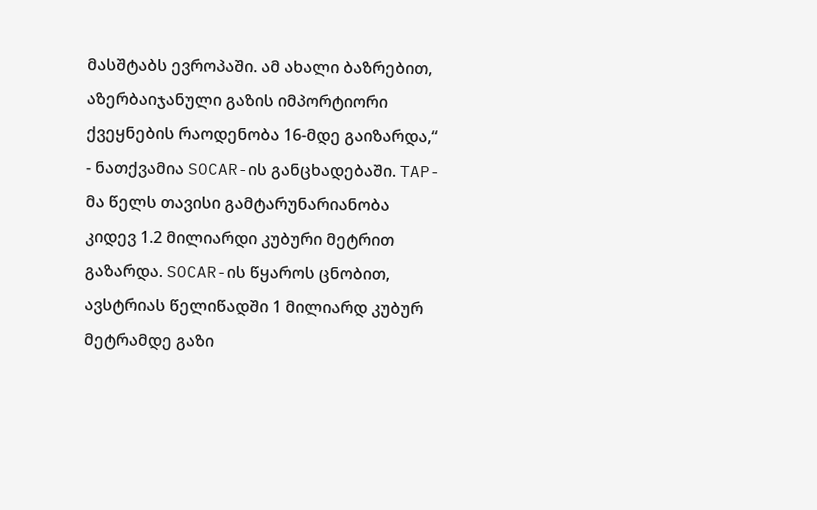მასშტაბს ევროპაში. ამ ახალი ბაზრებით, აზერბაიჯანული გაზის იმპორტიორი ქვეყნების რაოდენობა 16-მდე გაიზარდა,“ - ნათქვამია SOCAR-ის განცხადებაში. TAP-მა წელს თავისი გამტარუნარიანობა კიდევ 1.2 მილიარდი კუბური მეტრით გაზარდა. SOCAR-ის წყაროს ცნობით, ავსტრიას წელიწადში 1 მილიარდ კუბურ მეტრამდე გაზი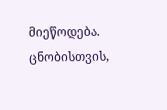მიეწოდება. ცნობისთვის,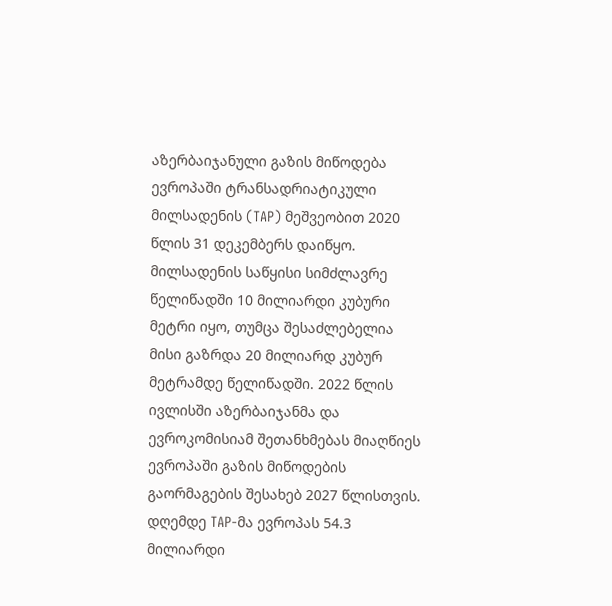აზერბაიჯანული გაზის მიწოდება ევროპაში ტრანსადრიატიკული მილსადენის (TAP) მეშვეობით 2020 წლის 31 დეკემბერს დაიწყო. მილსადენის საწყისი სიმძლავრე წელიწადში 10 მილიარდი კუბური მეტრი იყო, თუმცა შესაძლებელია მისი გაზრდა 20 მილიარდ კუბურ მეტრამდე წელიწადში. 2022 წლის ივლისში აზერბაიჯანმა და ევროკომისიამ შეთანხმებას მიაღწიეს ევროპაში გაზის მიწოდების გაორმაგების შესახებ 2027 წლისთვის. დღემდე TAP-მა ევროპას 54.3 მილიარდი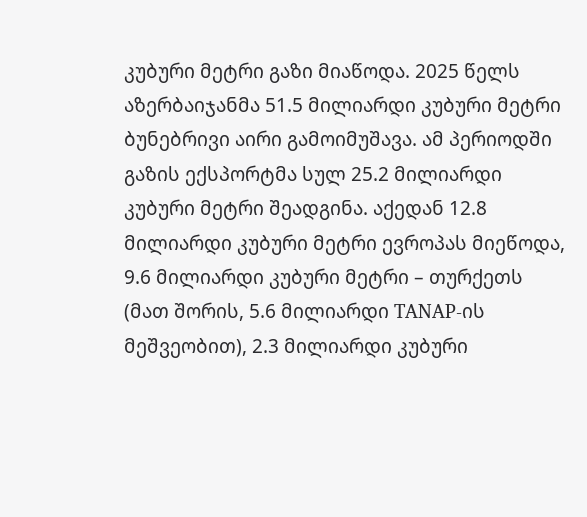კუბური მეტრი გაზი მიაწოდა. 2025 წელს აზერბაიჯანმა 51.5 მილიარდი კუბური მეტრი ბუნებრივი აირი გამოიმუშავა. ამ პერიოდში გაზის ექსპორტმა სულ 25.2 მილიარდი კუბური მეტრი შეადგინა. აქედან 12.8 მილიარდი კუბური მეტრი ევროპას მიეწოდა, 9.6 მილიარდი კუბური მეტრი – თურქეთს (მათ შორის, 5.6 მილიარდი TANAP-ის მეშვეობით), 2.3 მილიარდი კუბური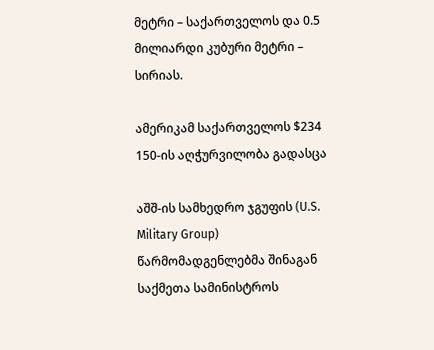მეტრი – საქართველოს და 0.5 მილიარდი კუბური მეტრი – სირიას.

ამერიკამ საქართველოს $234 150-ის აღჭურვილობა გადასცა

აშშ-ის სამხედრო ჯგუფის (U.S. Military Group) წარმომადგენლებმა შინაგან საქმეთა სამინისტროს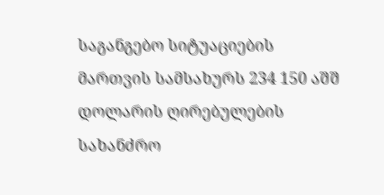საგანგებო სიტუაციების მართვის სამსახურს 234 150 აშშ დოლარის ღირებულების სახანძრო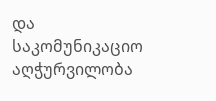და საკომუნიკაციო აღჭურვილობა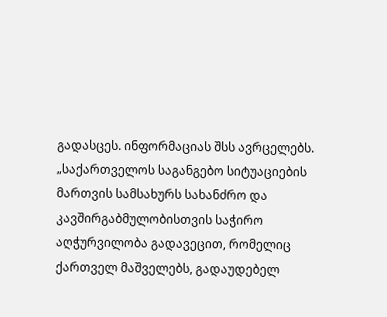გადასცეს. ინფორმაციას შსს ავრცელებს. „საქართველოს საგანგებო სიტუაციების მართვის სამსახურს სახანძრო და კავშირგაბმულობისთვის საჭირო აღჭურვილობა გადავეცით, რომელიც ქართველ მაშველებს, გადაუდებელ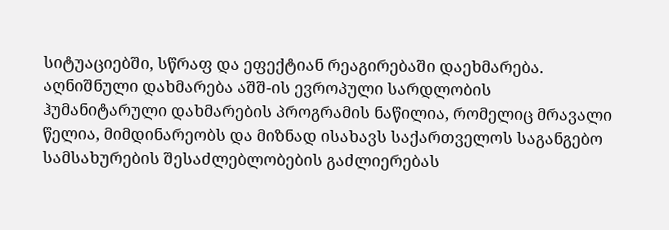სიტუაციებში, სწრაფ და ეფექტიან რეაგირებაში დაეხმარება. აღნიშნული დახმარება აშშ-ის ევროპული სარდლობის ჰუმანიტარული დახმარების პროგრამის ნაწილია, რომელიც მრავალი წელია, მიმდინარეობს და მიზნად ისახავს საქართველოს საგანგებო სამსახურების შესაძლებლობების გაძლიერებას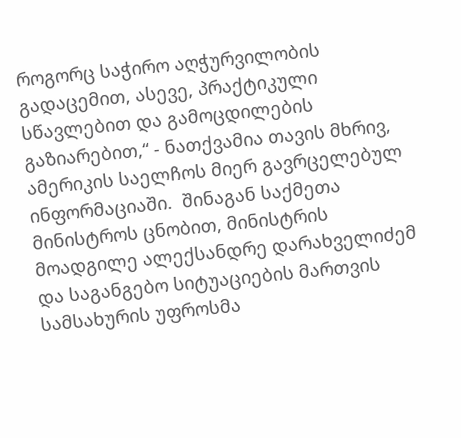როგორც საჭირო აღჭურვილობის გადაცემით, ასევე, პრაქტიკული სწავლებით და გამოცდილების გაზიარებით,“ - ნათქვამია თავის მხრივ, ამერიკის საელჩოს მიერ გავრცელებულ ინფორმაციაში.  შინაგან საქმეთა მინისტროს ცნობით, მინისტრის მოადგილე ალექსანდრე დარახველიძემ და საგანგებო სიტუაციების მართვის სამსახურის უფროსმა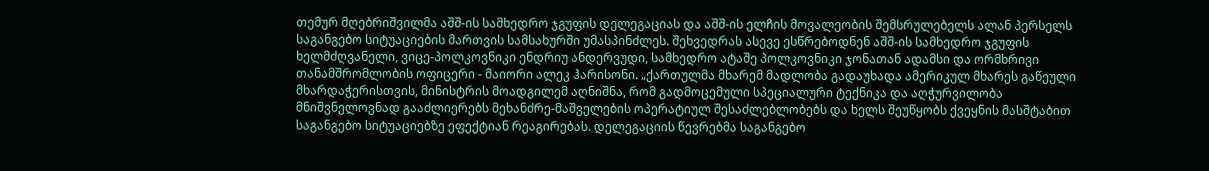თემურ მღებრიშვილმა აშშ-ის სამხედრო ჯგუფის დელეგაციას და აშშ-ის ელჩის მოვალეობის შემსრულებელს ალან პერსელს საგანგებო სიტუაციების მართვის სამსახურში უმასპინძლეს. შეხვედრას ასევე ესწრებოდნენ აშშ-ის სამხედრო ჯგუფის ხელმძღვანელი, ვიცე-პოლკოვნიკი ენდრიუ ანდერვუდი, სამხედრო ატაშე პოლკოვნიკი ჯონათან ადამსი და ორმხრივი თანამშრომლობის ოფიცერი - მაიორი ალეკ ჰარისონი. „ქართულმა მხარემ მადლობა გადაუხადა ამერიკულ მხარეს გაწეული მხარდაჭერისთვის, მინისტრის მოადგილემ აღნიშნა, რომ გადმოცემული სპეციალური ტექნიკა და აღჭურვილობა მნიშვნელოვნად გააძლიერებს მეხანძრე-მაშველების ოპერატიულ შესაძლებლობებს და ხელს შეუწყობს ქვეყნის მასშტაბით საგანგებო სიტუაციებზე ეფექტიან რეაგირებას. დელეგაციის წევრებმა საგანგებო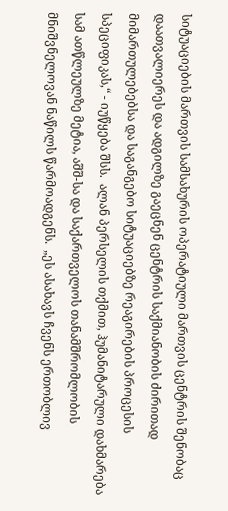სიტუაციების მართვის სამსახურის ოპერატიული მართვის ცენტრის შენობაც დაათვალიერეს და ადგილზე გაეცნენ ცენტრის საქმიანობის ძირითად მიმართულებებსა და საგანგებო სიტუაციებზე რეაგირების პროცესის სპეციფიკას,“ - იუწყება შსს.  ალან პერსელის თქმით, ჰუმანიტარული დახმარება სამ ათწლეულზე მეტია, აშშ-სა და საქართველოს თანამშრომლობის მნიშვნელოვან ნაწილს წარმოადგენს.  „ეს ასახავს ჩვენს ერთობლივ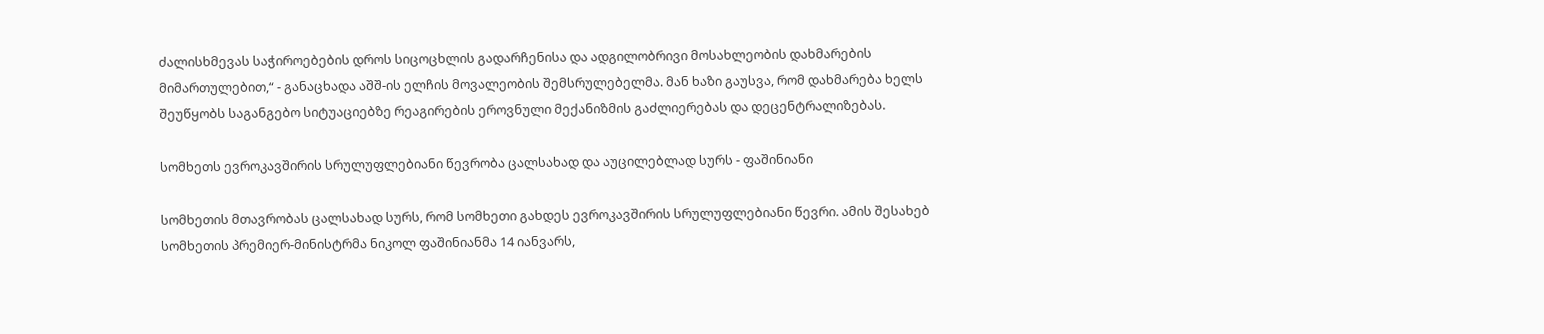ძალისხმევას საჭიროებების დროს სიცოცხლის გადარჩენისა და ადგილობრივი მოსახლეობის დახმარების მიმართულებით,“ - განაცხადა აშშ-ის ელჩის მოვალეობის შემსრულებელმა. მან ხაზი გაუსვა, რომ დახმარება ხელს შეუწყობს საგანგებო სიტუაციებზე რეაგირების ეროვნული მექანიზმის გაძლიერებას და დეცენტრალიზებას.

სომხეთს ევროკავშირის სრულუფლებიანი წევრობა ცალსახად და აუცილებლად სურს - ფაშინიანი

სომხეთის მთავრობას ცალსახად სურს, რომ სომხეთი გახდეს ევროკავშირის სრულუფლებიანი წევრი. ამის შესახებ სომხეთის პრემიერ-მინისტრმა ნიკოლ ფაშინიანმა 14 იანვარს,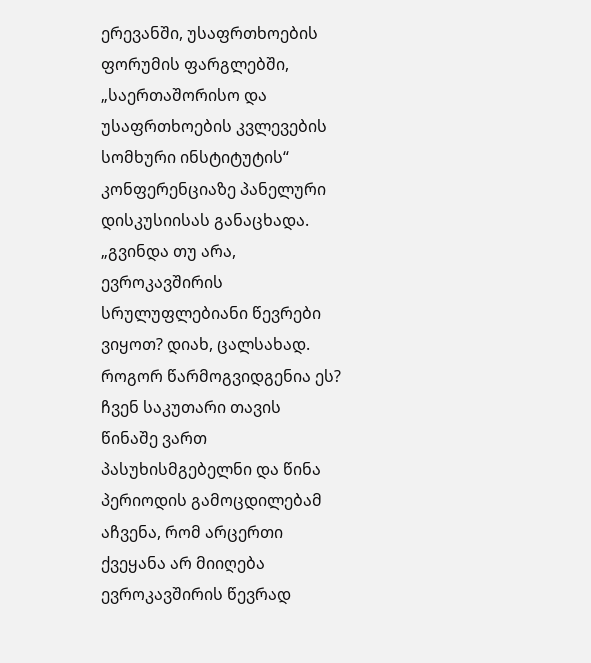ერევანში, უსაფრთხოების ფორუმის ფარგლებში, „საერთაშორისო და უსაფრთხოების კვლევების სომხური ინსტიტუტის“ კონფერენციაზე პანელური დისკუსიისას განაცხადა. „გვინდა თუ არა, ევროკავშირის სრულუფლებიანი წევრები ვიყოთ? დიახ, ცალსახად. როგორ წარმოგვიდგენია ეს? ჩვენ საკუთარი თავის წინაშე ვართ პასუხისმგებელნი და წინა პერიოდის გამოცდილებამ აჩვენა, რომ არცერთი ქვეყანა არ მიიღება ევროკავშირის წევრად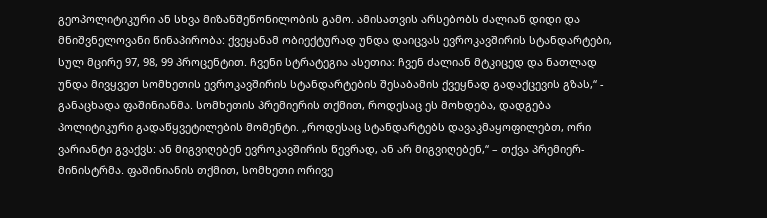გეოპოლიტიკური ან სხვა მიზანშეწონილობის გამო. ამისათვის არსებობს ძალიან დიდი და მნიშვნელოვანი წინაპირობა: ქვეყანამ ობიექტურად უნდა დაიცვას ევროკავშირის სტანდარტები, სულ მცირე 97, 98, 99 პროცენტით. ჩვენი სტრატეგია ასეთია: ჩვენ ძალიან მტკიცედ და ნათლად უნდა მივყვეთ სომხეთის ევროკავშირის სტანდარტების შესაბამის ქვეყნად გადაქცევის გზას,“ - განაცხადა ფაშინიანმა. სომხეთის პრემიერის თქმით, როდესაც ეს მოხდება, დადგება პოლიტიკური გადაწყვეტილების მომენტი. „როდესაც სტანდარტებს დავაკმაყოფილებთ, ორი ვარიანტი გვაქვს: ან მიგვიღებენ ევროკავშირის წევრად, ან არ მიგვიღებენ,“ – თქვა პრემიერ-მინისტრმა. ფაშინიანის თქმით, სომხეთი ორივე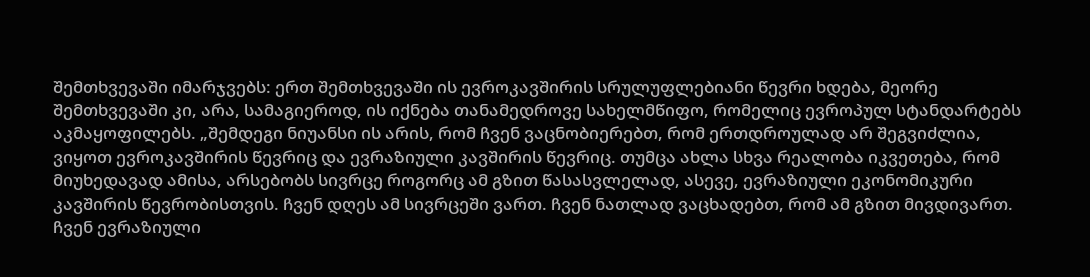შემთხვევაში იმარჯვებს: ერთ შემთხვევაში ის ევროკავშირის სრულუფლებიანი წევრი ხდება, მეორე შემთხვევაში კი, არა, სამაგიეროდ, ის იქნება თანამედროვე სახელმწიფო, რომელიც ევროპულ სტანდარტებს აკმაყოფილებს. „შემდეგი ნიუანსი ის არის, რომ ჩვენ ვაცნობიერებთ, რომ ერთდროულად არ შეგვიძლია, ვიყოთ ევროკავშირის წევრიც და ევრაზიული კავშირის წევრიც. თუმცა ახლა სხვა რეალობა იკვეთება, რომ მიუხედავად ამისა, არსებობს სივრცე როგორც ამ გზით წასასვლელად, ასევე, ევრაზიული ეკონომიკური კავშირის წევრობისთვის. ჩვენ დღეს ამ სივრცეში ვართ. ჩვენ ნათლად ვაცხადებთ, რომ ამ გზით მივდივართ. ჩვენ ევრაზიული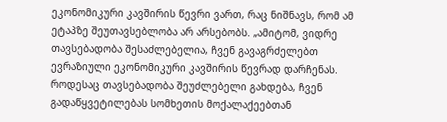ეკონომიკური კავშირის წევრი ვართ, რაც ნიშნავს, რომ ამ ეტაპზე შეუთავსებლობა არ არსებობს. „ამიტომ, ვიდრე თავსებადობა შესაძლებელია, ჩვენ გავაგრძელებთ ევრაზიული ეკონომიკური კავშირის წევრად დარჩენას. როდესაც თავსებადობა შეუძლებელი გახდება, ჩვენ გადაწყვეტილებას სომხეთის მოქალაქეებთან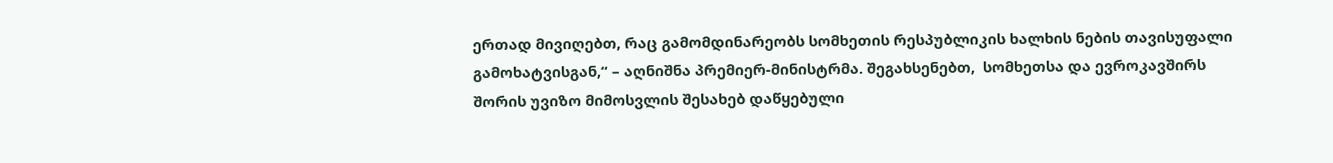ერთად მივიღებთ, რაც გამომდინარეობს სომხეთის რესპუბლიკის ხალხის ნების თავისუფალი გამოხატვისგან,“ – აღნიშნა პრემიერ-მინისტრმა. შეგახსენებთ,  სომხეთსა და ევროკავშირს შორის უვიზო მიმოსვლის შესახებ დაწყებული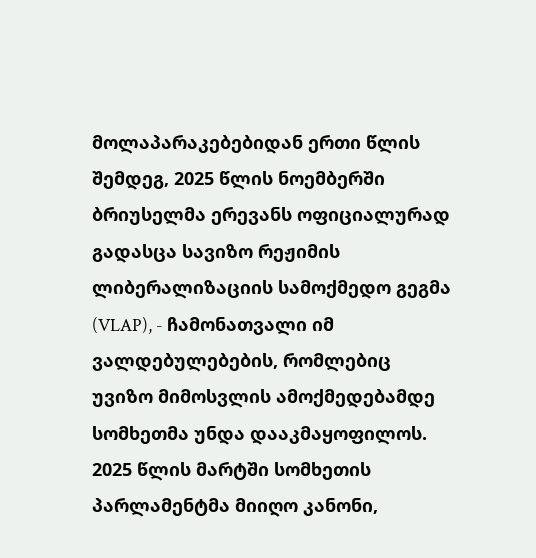მოლაპარაკებებიდან ერთი წლის შემდეგ, 2025 წლის ნოემბერში ბრიუსელმა ერევანს ოფიციალურად გადასცა სავიზო რეჟიმის ლიბერალიზაციის სამოქმედო გეგმა (VLAP), - ჩამონათვალი იმ ვალდებულებების, რომლებიც უვიზო მიმოსვლის ამოქმედებამდე სომხეთმა უნდა დააკმაყოფილოს. 2025 წლის მარტში სომხეთის პარლამენტმა მიიღო კანონი,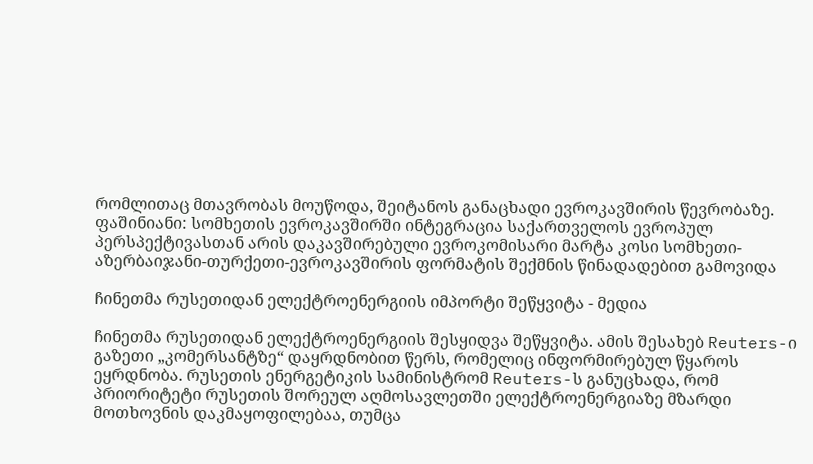რომლითაც მთავრობას მოუწოდა, შეიტანოს განაცხადი ევროკავშირის წევრობაზე. ფაშინიანი: სომხეთის ევროკავშირში ინტეგრაცია საქართველოს ევროპულ პერსპექტივასთან არის დაკავშირებული ევროკომისარი მარტა კოსი სომხეთი-აზერბაიჯანი-თურქეთი-ევროკავშირის ფორმატის შექმნის წინადადებით გამოვიდა

ჩინეთმა რუსეთიდან ელექტროენერგიის იმპორტი შეწყვიტა - მედია

ჩინეთმა რუსეთიდან ელექტროენერგიის შესყიდვა შეწყვიტა. ამის შესახებ Reuters-ი გაზეთი „კომერსანტზე“ დაყრდნობით წერს, რომელიც ინფორმირებულ წყაროს ეყრდნობა. რუსეთის ენერგეტიკის სამინისტრომ Reuters-ს განუცხადა, რომ პრიორიტეტი რუსეთის შორეულ აღმოსავლეთში ელექტროენერგიაზე მზარდი მოთხოვნის დაკმაყოფილებაა, თუმცა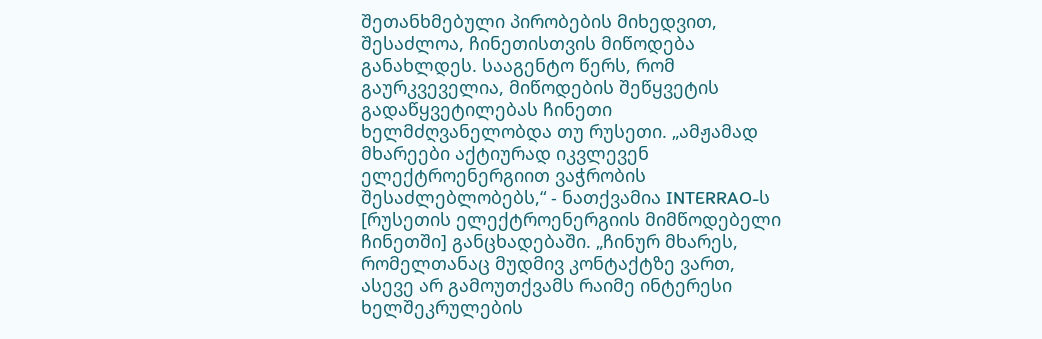შეთანხმებული პირობების მიხედვით, შესაძლოა, ჩინეთისთვის მიწოდება განახლდეს. სააგენტო წერს, რომ გაურკვეველია, მიწოდების შეწყვეტის გადაწყვეტილებას ჩინეთი ხელმძღვანელობდა თუ რუსეთი. „ამჟამად მხარეები აქტიურად იკვლევენ ელექტროენერგიით ვაჭრობის შესაძლებლობებს,“ - ნათქვამია INTERRAO-ს [რუსეთის ელექტროენერგიის მიმწოდებელი ჩინეთში] განცხადებაში. „ჩინურ მხარეს, რომელთანაც მუდმივ კონტაქტზე ვართ, ასევე არ გამოუთქვამს რაიმე ინტერესი ხელშეკრულების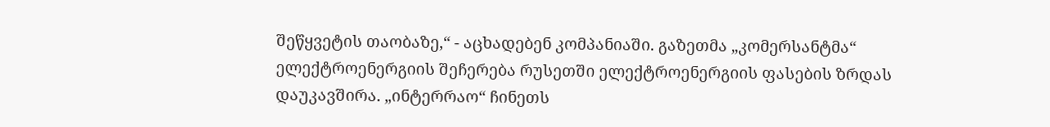შეწყვეტის თაობაზე,“ - აცხადებენ კომპანიაში. გაზეთმა „კომერსანტმა“ ელექტროენერგიის შეჩერება რუსეთში ელექტროენერგიის ფასების ზრდას დაუკავშირა. „ინტერრაო“ ჩინეთს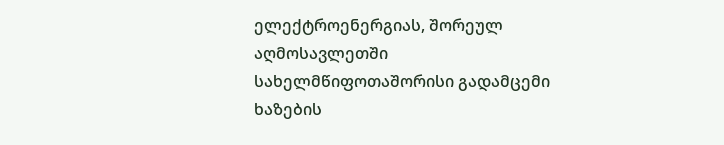ელექტროენერგიას, შორეულ აღმოსავლეთში სახელმწიფოთაშორისი გადამცემი ხაზების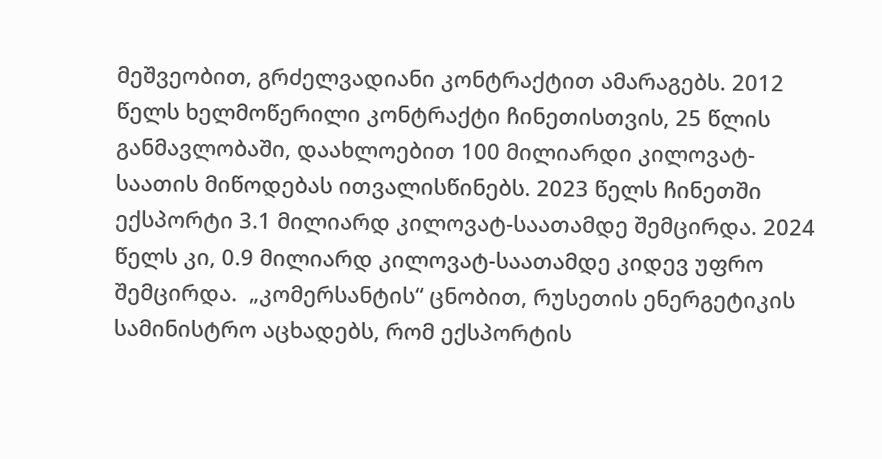მეშვეობით, გრძელვადიანი კონტრაქტით ამარაგებს. 2012 წელს ხელმოწერილი კონტრაქტი ჩინეთისთვის, 25 წლის განმავლობაში, დაახლოებით 100 მილიარდი კილოვატ-საათის მიწოდებას ითვალისწინებს. 2023 წელს ჩინეთში ექსპორტი 3.1 მილიარდ კილოვატ-საათამდე შემცირდა. 2024 წელს კი, 0.9 მილიარდ კილოვატ-საათამდე კიდევ უფრო შემცირდა.  „კომერსანტის“ ცნობით, რუსეთის ენერგეტიკის სამინისტრო აცხადებს, რომ ექსპორტის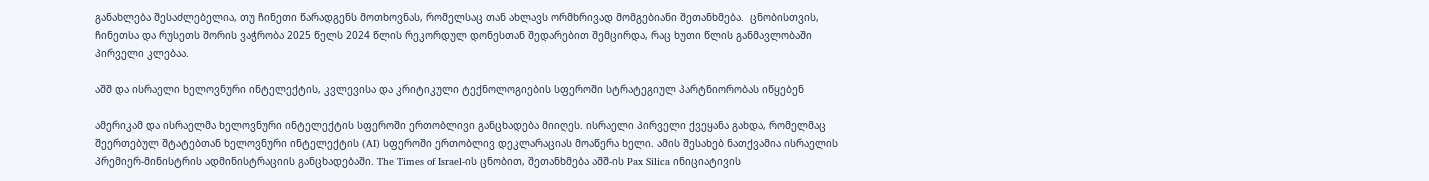განახლება შესაძლებელია, თუ ჩინეთი წარადგენს მოთხოვნას, რომელსაც თან ახლავს ორმხრივად მომგებიანი შეთანხმება.  ცნობისთვის, ჩინეთსა და რუსეთს შორის ვაჭრობა 2025 წელს 2024 წლის რეკორდულ დონესთან შედარებით შემცირდა, რაც ხუთი წლის განმავლობაში პირველი კლებაა.

აშშ და ისრაელი ხელოვნური ინტელექტის, კვლევისა და კრიტიკული ტექნოლოგიების სფეროში სტრატეგიულ პარტნიორობას იწყებენ

ამერიკამ და ისრაელმა ხელოვნური ინტელექტის სფეროში ერთობლივი განცხადება მიიღეს. ისრაელი პირველი ქვეყანა გახდა, რომელმაც შეერთებულ შტატებთან ხელოვნური ინტელექტის (AI) სფეროში ერთობლივ დეკლარაციას მოაწერა ხელი. ამის შესახებ ნათქვამია ისრაელის პრემიერ-მინისტრის ადმინისტრაციის განცხადებაში. The Times of Israel-ის ცნობით, შეთანხმება აშშ-ის Pax Silica ინიციატივის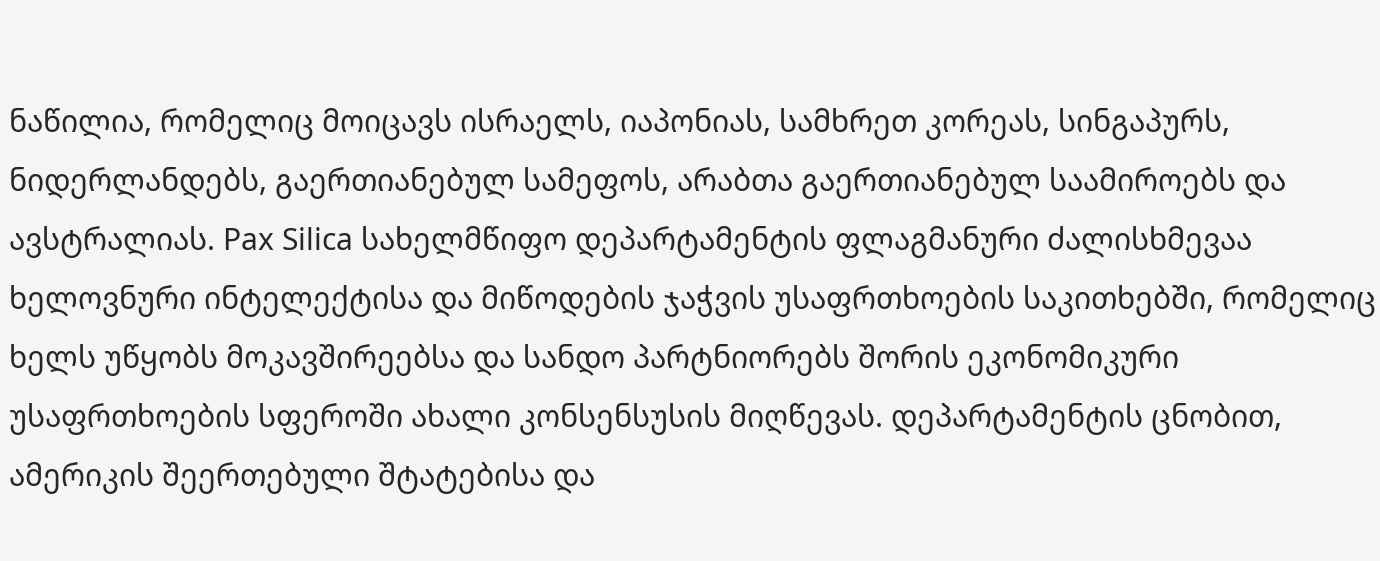ნაწილია, რომელიც მოიცავს ისრაელს, იაპონიას, სამხრეთ კორეას, სინგაპურს, ნიდერლანდებს, გაერთიანებულ სამეფოს, არაბთა გაერთიანებულ საამიროებს და ავსტრალიას. Pax Silica სახელმწიფო დეპარტამენტის ფლაგმანური ძალისხმევაა ხელოვნური ინტელექტისა და მიწოდების ჯაჭვის უსაფრთხოების საკითხებში, რომელიც ხელს უწყობს მოკავშირეებსა და სანდო პარტნიორებს შორის ეკონომიკური უსაფრთხოების სფეროში ახალი კონსენსუსის მიღწევას. დეპარტამენტის ცნობით, ამერიკის შეერთებული შტატებისა და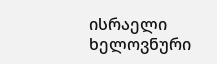ისრაელი ხელოვნური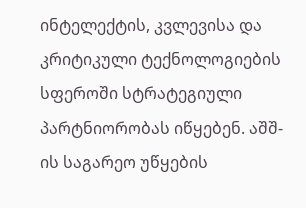ინტელექტის, კვლევისა და კრიტიკული ტექნოლოგიების სფეროში სტრატეგიული პარტნიორობას იწყებენ. აშშ-ის საგარეო უწყების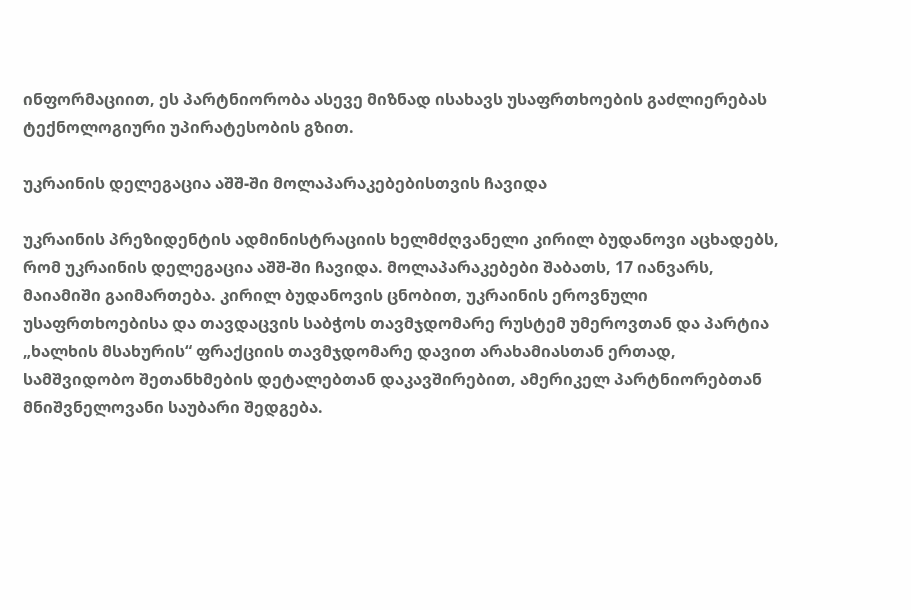ინფორმაციით, ეს პარტნიორობა ასევე მიზნად ისახავს უსაფრთხოების გაძლიერებას ტექნოლოგიური უპირატესობის გზით.

უკრაინის დელეგაცია აშშ-ში მოლაპარაკებებისთვის ჩავიდა

უკრაინის პრეზიდენტის ადმინისტრაციის ხელმძღვანელი კირილ ბუდანოვი აცხადებს, რომ უკრაინის დელეგაცია აშშ-ში ჩავიდა. მოლაპარაკებები შაბათს, 17 იანვარს, მაიამიში გაიმართება. კირილ ბუდანოვის ცნობით, უკრაინის ეროვნული უსაფრთხოებისა და თავდაცვის საბჭოს თავმჯდომარე რუსტემ უმეროვთან და პარტია „ხალხის მსახურის“ ფრაქციის თავმჯდომარე დავით არახამიასთან ერთად, სამშვიდობო შეთანხმების დეტალებთან დაკავშირებით, ამერიკელ პარტნიორებთან მნიშვნელოვანი საუბარი შედგება.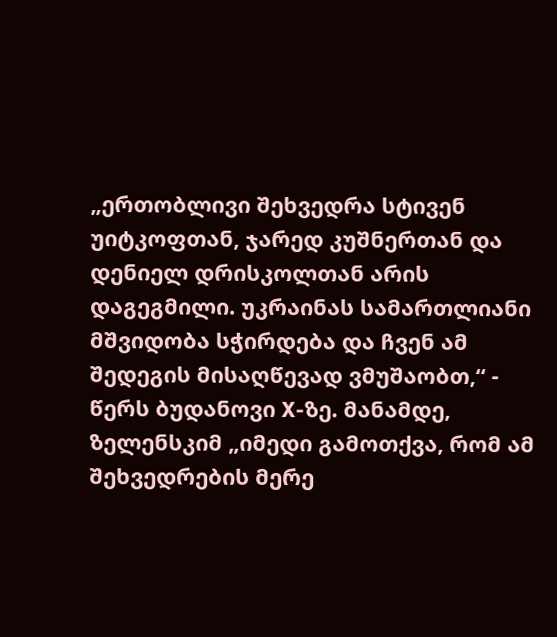„ერთობლივი შეხვედრა სტივენ უიტკოფთან, ჯარედ კუშნერთან და დენიელ დრისკოლთან არის დაგეგმილი. უკრაინას სამართლიანი მშვიდობა სჭირდება და ჩვენ ამ შედეგის მისაღწევად ვმუშაობთ,“ - წერს ბუდანოვი X-ზე. მანამდე, ზელენსკიმ „იმედი გამოთქვა, რომ ამ შეხვედრების მერე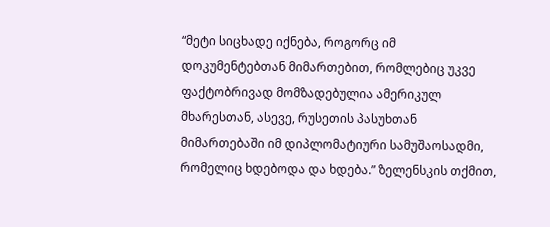“მეტი სიცხადე იქნება, როგორც იმ დოკუმენტებთან მიმართებით, რომლებიც უკვე ფაქტობრივად მომზადებულია ამერიკულ მხარესთან, ასევე, რუსეთის პასუხთან მიმართებაში იმ დიპლომატიური სამუშაოსადმი, რომელიც ხდებოდა და ხდება.” ზელენსკის თქმით,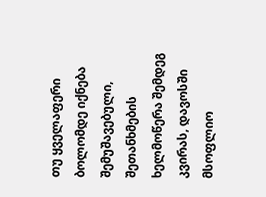თუ ყველაფერი ბოლომდე იქნება შემუშავებული, შეთანხმების ხელმოწერა შემდეგ კვირას, დავოსში მსოფლიო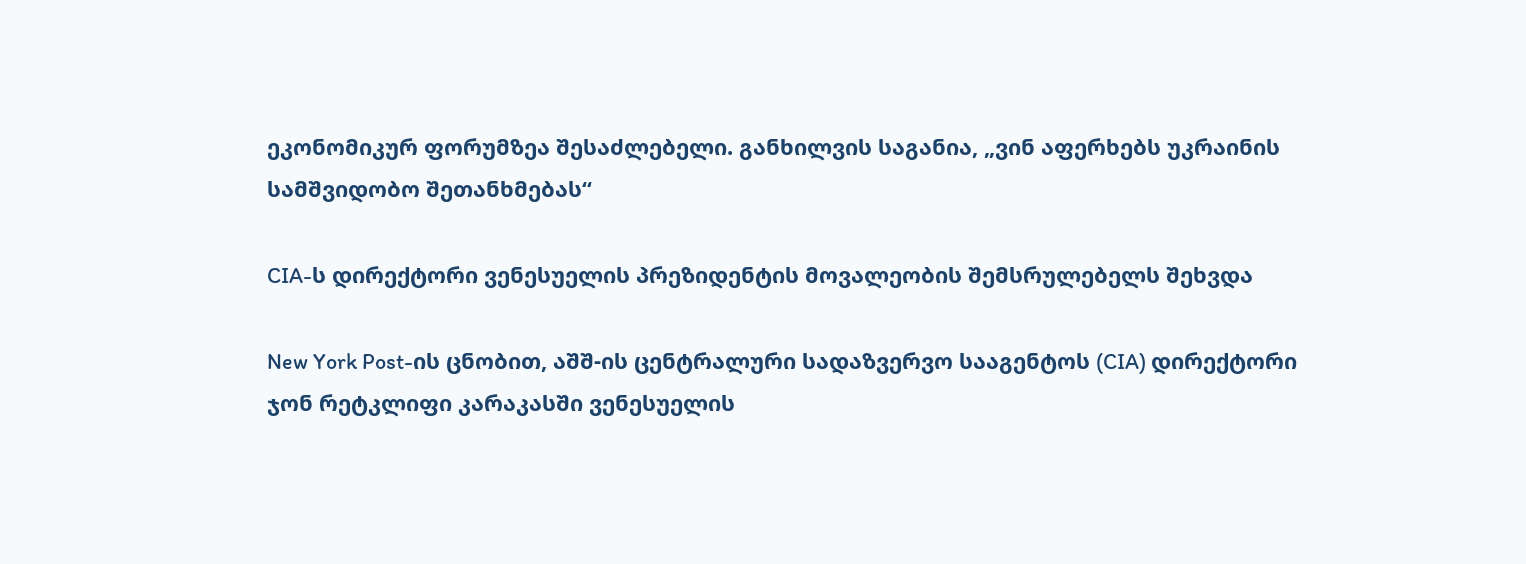ეკონომიკურ ფორუმზეა შესაძლებელი. განხილვის საგანია, „ვინ აფერხებს უკრაინის სამშვიდობო შეთანხმებას“

CIA-ს დირექტორი ვენესუელის პრეზიდენტის მოვალეობის შემსრულებელს შეხვდა

New York Post-ის ცნობით, აშშ-ის ცენტრალური სადაზვერვო სააგენტოს (CIA) დირექტორი ჯონ რეტკლიფი კარაკასში ვენესუელის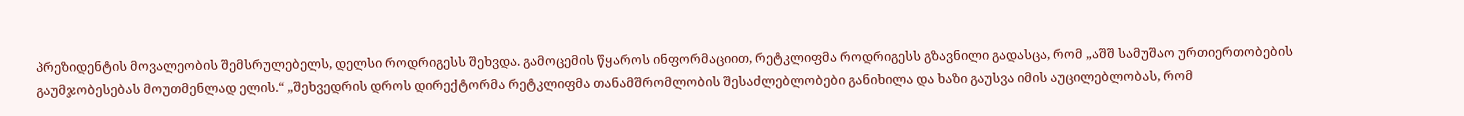პრეზიდენტის მოვალეობის შემსრულებელს, დელსი როდრიგესს შეხვდა. გამოცემის წყაროს ინფორმაციით, რეტკლიფმა როდრიგესს გზავნილი გადასცა, რომ „აშშ სამუშაო ურთიერთობების გაუმჯობესებას მოუთმენლად ელის.“ „შეხვედრის დროს დირექტორმა რეტკლიფმა თანამშრომლობის შესაძლებლობები განიხილა და ხაზი გაუსვა იმის აუცილებლობას, რომ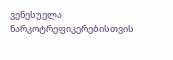ვენესუელა ნარკოტრეფიკერებისთვის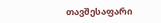თავშესაფარი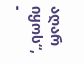აღარ იყოს“, -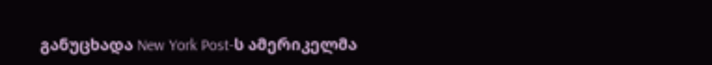განუცხადა New York Post-ს ამერიკელმა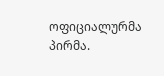ოფიციალურმა პირმა.